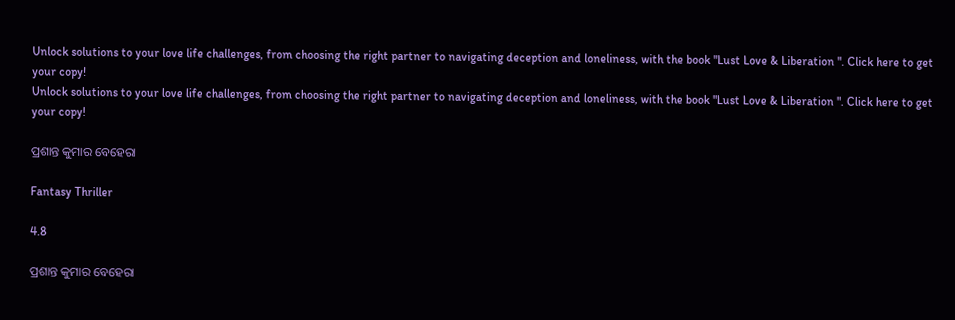Unlock solutions to your love life challenges, from choosing the right partner to navigating deception and loneliness, with the book "Lust Love & Liberation ". Click here to get your copy!
Unlock solutions to your love life challenges, from choosing the right partner to navigating deception and loneliness, with the book "Lust Love & Liberation ". Click here to get your copy!

ପ୍ରଶାନ୍ତ କୁମାର ବେହେରା

Fantasy Thriller

4.8

ପ୍ରଶାନ୍ତ କୁମାର ବେହେରା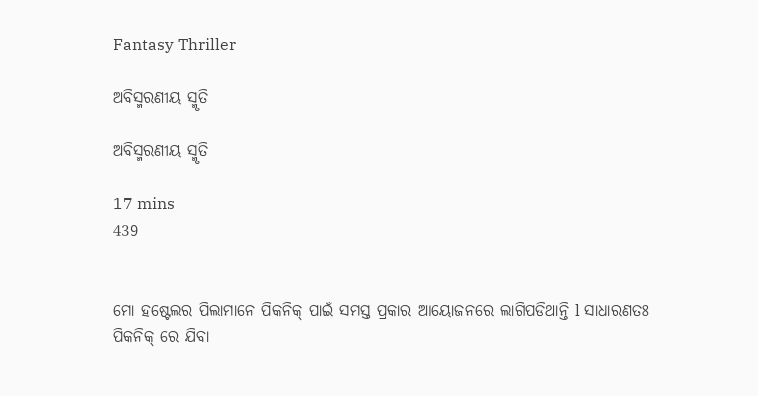Fantasy Thriller

ଅବିସ୍ମରଣୀୟ ସ୍ମୃତି

ଅବିସ୍ମରଣୀୟ ସ୍ମୃତି

17 mins
439


ମୋ ହଷ୍ଟେଲର ପିଲାମାନେ ପିକନିକ୍ ପାଇଁ ସମସ୍ତ ପ୍ରକାର ଆୟୋଜନରେ ଲାଗିପଡିଥାନ୍ତି l ସାଧାରଣତଃ ପିକନିକ୍ ରେ ଯିବା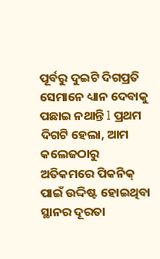ପୂର୍ବରୁ ଦୁଇଟି ଦିଗପ୍ରତି ସେମାନେ ଧ୍ୟାନ ଦେବାକୁ ପଛାଇ ନଥାନ୍ତି l ପ୍ରଥମ ଦିଗଟି ହେଲା, ଆମ କଲେଜଠାରୁ ଅତିକମରେ ପିକନିକ୍ ପାଇଁ ଉଦ୍ଦିଷ୍ଟ ହୋଇଥିବା ସ୍ଥାନର ଦୂରତା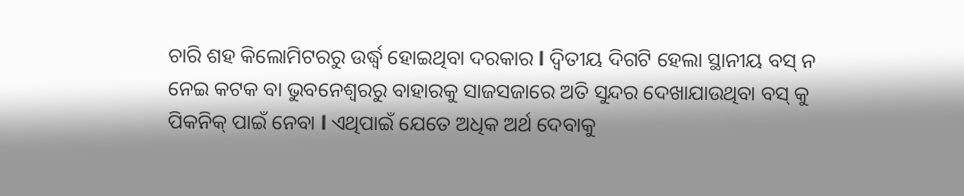ଚାରି ଶହ କିଲୋମିଟରରୁ ଉର୍ଦ୍ଧ୍ବ ହୋଇଥିବା ଦରକାର l ଦ୍ୱିତୀୟ ଦିଗଟି ହେଲା ସ୍ଥାନୀୟ ବସ୍ ନ ନେଇ କଟକ ବା ଭୁବନେଶ୍ବରରୁ ବାହାରକୁ ସାଜସଜାରେ ଅତି ସୁନ୍ଦର ଦେଖାଯାଉଥିବା ବସ୍ କୁ ପିକନିକ୍ ପାଇଁ ନେବା l ଏଥିପାଇଁ ଯେତେ ଅଧିକ ଅର୍ଥ ଦେବାକୁ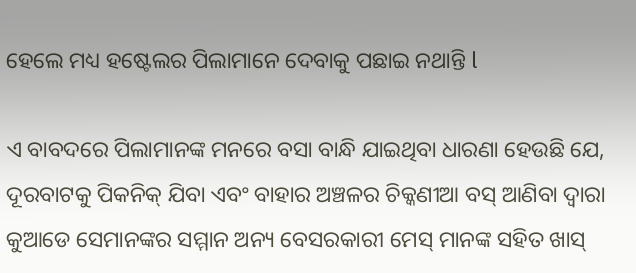ହେଲେ ମଧ୍ୟ ହଷ୍ଟେଲର ପିଲାମାନେ ଦେବାକୁ ପଛାଇ ନଥାନ୍ତି l

ଏ ବାବଦରେ ପିଲାମାନଙ୍କ ମନରେ ବସା ବାନ୍ଧି ଯାଇଥିବା ଧାରଣା ହେଉଛି ଯେ, ଦୂରବାଟକୁ ପିକନିକ୍ ଯିବା ଏବଂ ବାହାର ଅଞ୍ଚଳର ଚିକ୍କଣୀଆ ବସ୍ ଆଣିବା ଦ୍ୱାରା କୁଆଡେ ସେମାନଙ୍କର ସମ୍ମାନ ଅନ୍ୟ ବେସରକାରୀ ମେସ୍ ମାନଙ୍କ ସହିତ ଖାସ୍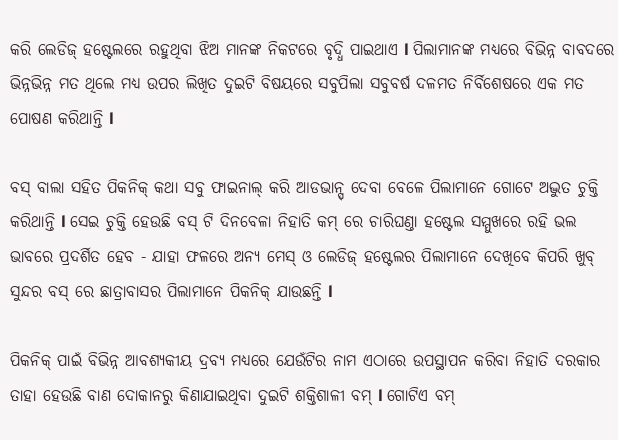କରି ଲେଡିଜ୍ ହଷ୍ଟେଲରେ ରହୁଥିବା ଝିଅ ମାନଙ୍କ ନିକଟରେ ବୃଦ୍ଧି ପାଇଥାଏ l ପିଲାମାନଙ୍କ ମଧ୍ଯରେ ବିଭିନ୍ନ ବାବଦରେ ଭିନ୍ନଭିନ୍ନ ମତ ଥିଲେ ମଧ୍ଯ ଉପର ଲିଖିତ ଦୁଇଟି ବିଷୟରେ ସବୁପିଲା ସବୁବର୍ଷ ଦଳମତ ନିର୍ବିଶେଷରେ ଏକ ମତ ପୋଷଣ କରିଥାନ୍ତି l

ବସ୍ ବାଲା ସହିତ ପିକନିକ୍ କଥା ସବୁ ଫାଇନାଲ୍ କରି ଆଡଭାନ୍ସ୍ ଦେବା ବେଳେ ପିଲାମାନେ ଗୋଟେ ଅଦ୍ଭୁତ ଚୁକ୍ତି କରିଥାନ୍ତି l ସେଇ ଚୁକ୍ତି ହେଉଛି ବସ୍ ଟି ଦିନବେଳା ନିହାତି କମ୍ ରେ ଚାରିଘଣ୍ତା ହଷ୍ଟେଲ ସମ୍ମୁଖରେ ରହି ଭଲ ଭାବରେ ପ୍ରଦର୍ଶିତ ହେବ - ଯାହା ଫଳରେ ଅନ୍ୟ ମେସ୍ ଓ ଲେଡିଜ୍ ହଷ୍ଟେଲର ପିଲାମାନେ ଦେଖିବେ କିପରି ଖୁବ୍ ସୁନ୍ଦର ବସ୍ ରେ ଛାତ୍ରାବାସର ପିଲାମାନେ ପିକନିକ୍ ଯାଉଛନ୍ତି l

ପିକନିକ୍ ପାଇଁ ବିଭିନ୍ନ ଆବଶ୍ଯକୀୟ ଦ୍ରବ୍ଯ ମଧ୍ୟରେ ଯେଉଁଟିର ନାମ ଏଠାରେ ଉପସ୍ଥାପନ କରିବା ନିହାତି ଦରକାର ତାହା ହେଉଛି ବାଣ ଦୋକାନରୁ କିଣାଯାଇଥିବା ଦୁଇଟି ଶକ୍ତିଶାଳୀ ବମ୍ l ଗୋଟିଏ ବମ୍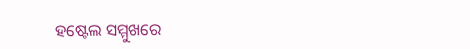ହଷ୍ଟେଲ ସମ୍ମୁଖରେ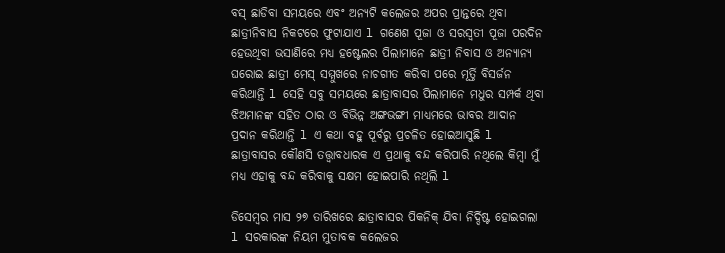ବସ୍ ଛାଡିବା ସମୟରେ ଏବଂ ଅନ୍ୟଟି କଲେଜର ଅପର ପ୍ରାନ୍ତରେ ଥିବା ଛାତ୍ରୀନିବାସ ନିକଟରେ ଫୁଟାଯାଏ l ଗଣେଶ ପୂଜା ଓ ସରସ୍ୱତୀ ପୂଜା ପରଦିନ ହେଉଥିବା ଭସାଣିରେ ମଧ୍ୟ ହଷ୍ଟେଲର ପିଲାମାନେ ଛାତ୍ରୀ ନିବାସ ଓ ଅନ୍ୟାନ୍ୟ ଘରୋଇ ଛାତ୍ରୀ ମେସ୍ ସମ୍ମୁଖରେ ନାଚଗୀତ କରିବା ପରେ ମୂର୍ତ୍ତି ବିସର୍ଜନ କରିଥାନ୍ତି l ସେହି ସବୁ ସମୟରେ ଛାତ୍ରାବାସର ପିଲାମାନେ ମଧୁର ସମ୍ପର୍କ ଥିବା ଝିଅମାନଙ୍କ ସହିତ ଠାର ଓ ବିଭିନ୍ନ ଅଙ୍ଗଭଙ୍ଗୀ ମାଧ୍ୟମରେ ଭାବର ଆଦାନ ପ୍ରଦାନ କରିଥାନ୍ତି l ଏ କଥା ବହୁ ପୂର୍ବରୁ ପ୍ରଚଳିତ ହୋଇଆସୁଛି l ଛାତ୍ରାବାସର କୌଣସି ତତ୍ତ୍ୱାବଧାରକ ଏ ପ୍ରଥାକୁ ବନ୍ଦ କରିପାରି ନଥିଲେ କିମ୍ୱା ମୁଁ ମଧ୍ୟ ଏହାକୁ ବନ୍ଦ କରିବାକୁ ସକ୍ଷମ ହୋଇପାରି ନଥିଲି l

ଡିସେମ୍ୱର ମାସ ୨୭ ତାରିଖରେ ଛାତ୍ରାବାସର ପିକନିକ୍ ଯିବା ନିର୍ଦ୍ଦିଷ୍ଟ ହୋଇଗଲା l ସରକାରଙ୍କ ନିୟମ ମୁତାବକ କଲେଜର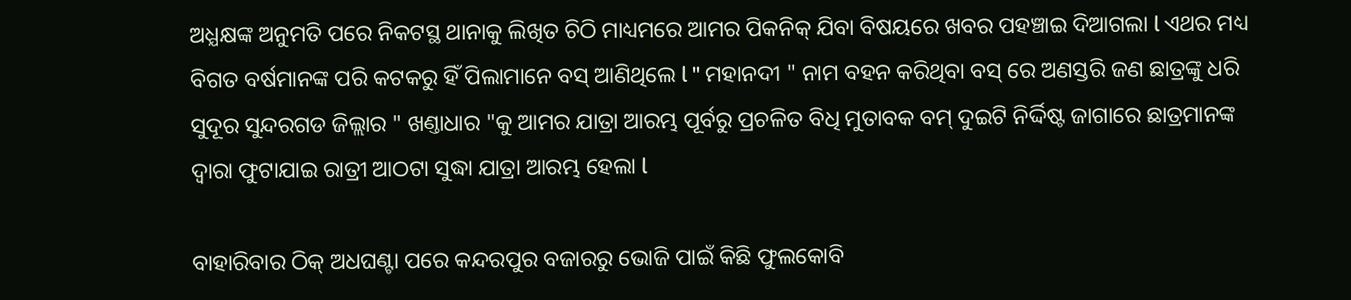ଅଧ୍ଯକ୍ଷଙ୍କ ଅନୁମତି ପରେ ନିକଟସ୍ଥ ଥାନାକୁ ଲିଖିତ ଚିଠି ମାଧ୍ୟମରେ ଆମର ପିକନିକ୍ ଯିବା ବିଷୟରେ ଖବର ପହଞ୍ଚାଇ ଦିଆଗଲା l ଏଥର ମଧ୍ୟ ବିଗତ ବର୍ଷମାନଙ୍କ ପରି କଟକରୁ ହିଁ ପିଲାମାନେ ବସ୍ ଆଣିଥିଲେ l " ମହାନଦୀ " ନାମ ବହନ କରିଥିବା ବସ୍ ରେ ଅଣସ୍ତରି ଜଣ ଛାତ୍ରଙ୍କୁ ଧରି ସୁଦୂର ସୁନ୍ଦରଗଡ ଜିଲ୍ଲାର " ଖଣ୍ତାଧାର "କୁ ଆମର ଯାତ୍ରା ଆରମ୍ଭ ପୂର୍ବରୁ ପ୍ରଚଳିତ ବିଧି ମୁତାବକ ବମ୍ ଦୁଇଟି ନିର୍ଦ୍ଦିଷ୍ଟ ଜାଗାରେ ଛାତ୍ରମାନଙ୍କ ଦ୍ୱାରା ଫୁଟାଯାଇ ରାତ୍ରୀ ଆଠଟା ସୁଦ୍ଧା ଯାତ୍ରା ଆରମ୍ଭ ହେଲା l

ବାହାରିବାର ଠିକ୍ ଅଧଘଣ୍ଟା ପରେ କନ୍ଦରପୁର ବଜାରରୁ ଭୋଜି ପାଇଁ କିଛି ଫୁଲକୋବି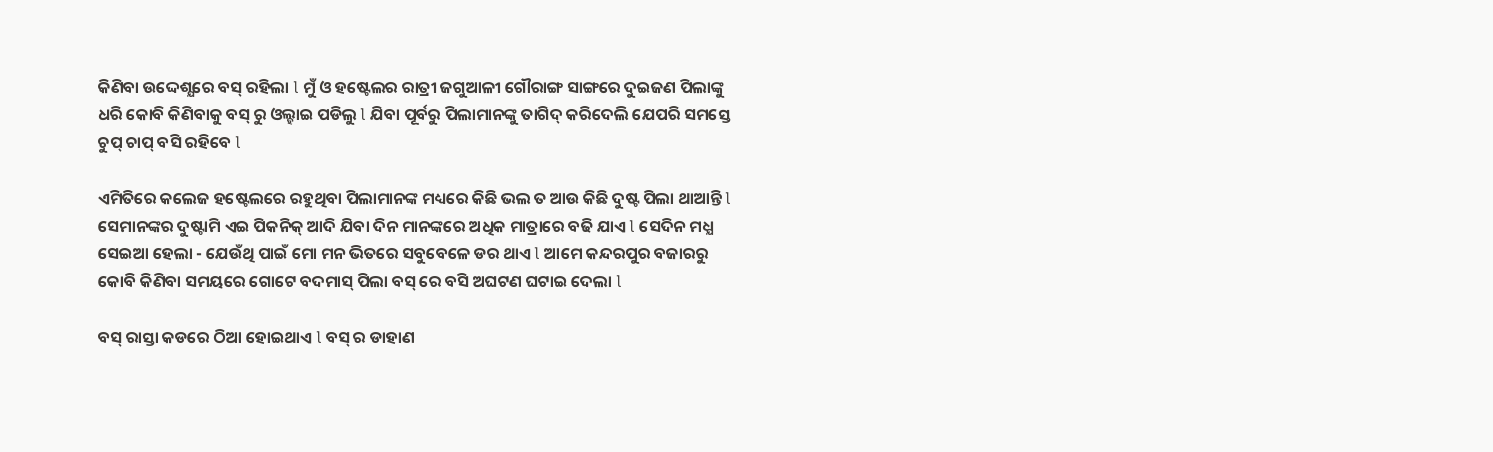କିଣିବା ଉଦ୍ଦେଶ୍ଯରେ ବସ୍ ରହିଲା l ମୁଁ ଓ ହଷ୍ଟେଲର ରାତ୍ରୀ ଜଗୁଆଳୀ ଗୌରାଙ୍ଗ ସାଙ୍ଗରେ ଦୁଇଜଣ ପିଲାଙ୍କୁ ଧରି କୋବି କିଣିବାକୁ ବସ୍ ରୁ ଓଲ୍ହାଇ ପଡିଲୁ l ଯିବା ପୂର୍ବରୁ ପିଲାମାନଙ୍କୁ ତାଗିଦ୍ କରିଦେଲି ଯେପରି ସମସ୍ତେ ଚୁପ୍ ଚାପ୍ ବସି ରହିବେ l

ଏମିତିରେ କଲେଜ ହଷ୍ଟେଲରେ ରହୁଥିବା ପିଲାମାନଙ୍କ ମଧ୍ୟରେ କିଛି ଭଲ ତ ଆଉ କିଛି ଦୁଷ୍ଟ ପିଲା ଥାଆନ୍ତି l ସେମାନଙ୍କର ଦୁଷ୍ଟାମି ଏଇ ପିକନିକ୍ ଆଦି ଯିବା ଦିନ ମାନଙ୍କରେ ଅଧିକ ମାତ୍ରାରେ ବଢି ଯାଏ l ସେଦିନ ମଧ୍ଯ ସେଇଆ ହେଲା - ଯେଉଁଥି ପାଇଁ ମୋ ମନ ଭିତରେ ସବୁବେଳେ ଡର ଥାଏ l ଆମେ କନ୍ଦରପୁର ବଜାରରୁ କୋବି କିଣିବା ସମୟରେ ଗୋଟେ ବଦମାସ୍ ପିଲା ବସ୍ ରେ ବସି ଅଘଟଣ ଘଟାଇ ଦେଲା l

ବସ୍ ରାସ୍ତା କଡରେ ଠିଆ ହୋଇଥାଏ l ବସ୍ ର ଡାହାଣ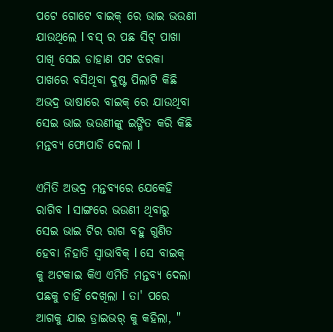ପଟେ ଗୋଟେ ବାଇକ୍ ରେ ଭାଇ ଭଉଣୀ ଯାଉଥିଲେ l ବସ୍ ର ପଛ ସିଟ୍ ପାଖା ପାଖି ସେଇ ଡାହାଣ ପଟ ଝରକା ପାଖରେ ବସିଥିବା ଦୁଷ୍ଟ ପିଲାଟି କିଛି ଅଭଦ୍ର ଭାଷାରେ ବାଇକ୍ ରେ ଯାଉଥିବା ସେଇ ଭାଇ ଭଉଣୀଙ୍କୁ ଇଙ୍ଗିତ କରି କିଛି ମନ୍ତବ୍ୟ ଫୋପାଡି ଦେଲା l

ଏମିତି ଅଭଦ୍ର ମନ୍ତବ୍ୟରେ ଯେକେହି ରାଗିବ l ସାଙ୍ଗରେ ଭଉଣୀ ଥିବାରୁ ସେଇ ଭାଇ ଟିର ରାଗ ବହୁ ଗୁଣିତ ହେବା ନିହାତି ସ୍ୱାଭାବିକ୍ l ସେ ବାଇକ୍ କୁ ଅଟକାଇ କିଏ ଏମିତି ମନ୍ତବ୍ୟ ଦେଲା ପଛକୁ ଚାହିଁ ଦେଖିଲା l ତା' ପରେ ଆଗକୁ ଯାଇ ଡ୍ରାଇଭର୍ କୁ କହିଲା, "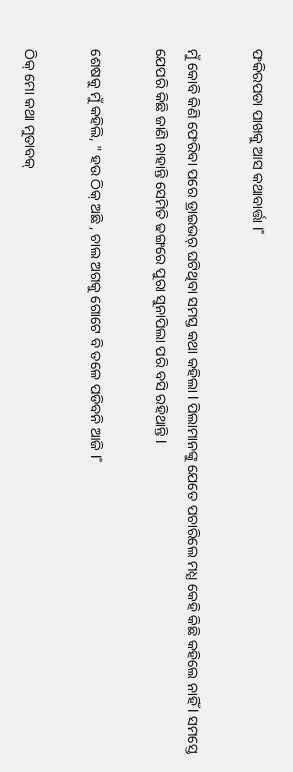ଫକିରପଡା ପାଖକୁ ଆସ କଥାବାର୍ତ୍ତା l"

ମୁଁ କୋବି କିଣି ଫେରିବା ପରେ ଡ୍ରାଇଭର୍ ଘଟିଥିବା ସମସ୍ତ କଥା କହିଲା l ପିଲାମାନଙ୍କୁ ଯେତେ ପଚାରିଲେ ମଧ୍ଯ କେହି କିଛି କହିଲେ ନାହିଁ l ସମସ୍ତେ ଯେପରି କିଛି ଜାଣି ନାହାନ୍ତି ସେମିତି ଢଙ୍ଗରେ ପୁରା ସୁନାପିଲା ପରି ବସି ରହିଥାନ୍ତି l

ଶେଷକୁ ମୁଁ କହିଲି, " ହଉ ଠିକ୍ ଅଛି , ଚାଲ ଅଗକୁ ଗୋଟେ ବି ତଳେ ପଡିବନି ଆଜି l"

ଠିକ୍ ମୋ କଥା ମୁତାବକ୍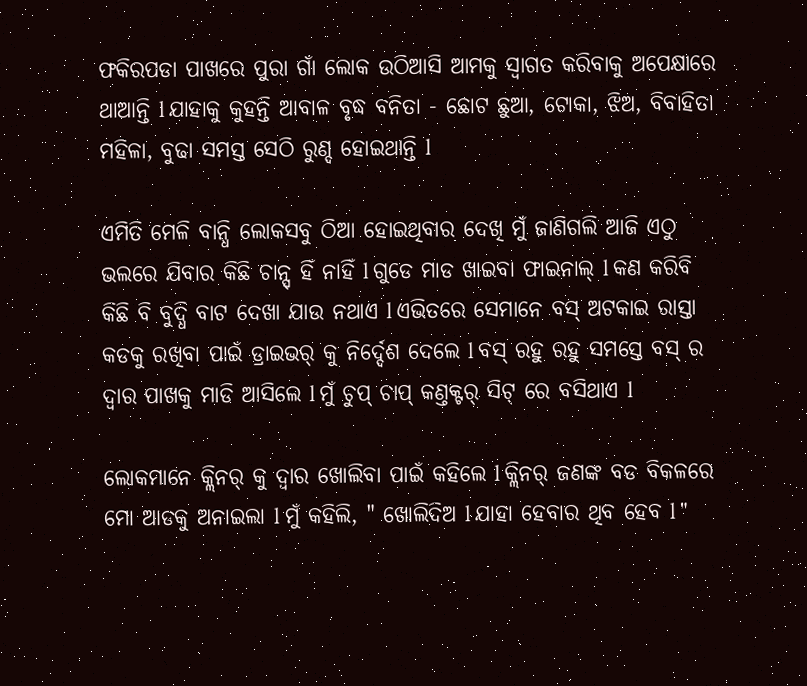ଫକିରପଡା ପାଖରେ ପୁରା ଗାଁ ଲୋକ ଉଠିଆସି ଆମକୁ ସ୍ୱାଗତ କରିବାକୁ ଅପେକ୍ଷାରେ ଥାଆନ୍ତି l ଯାହାକୁ କୁହନ୍ତି ଆବାଳ ବୃଦ୍ଧ ବନିତା - ଛୋଟ ଛୁଆ, ଟୋକା, ଝିଅ, ବିବାହିତା ମହିଳା, ବୁଢା ସମସ୍ତ ସେଠି ରୁଣ୍ଦ ହୋଇଥାନ୍ତି l

ଏମିତି ମେଳି ବାନ୍ଧି ଲୋକସବୁ ଠିଆ ହୋଇଥିବାର ଦେଖି ମୁଁ ଜାଣିଗଲି ଆଜି ଏଠୁ ଭଲରେ ଯିବାର କିଛି ଚାନ୍ସ୍ ହିଁ ନାହିଁ l ଗୁଡେ ମାଡ ଖାଇବା ଫାଇନାଲ୍ l କଣ କରିବି କିଛି ବି ବୁଦ୍ଧି ବାଟ ଦେଖା ଯାଉ ନଥାଏ l ଏଭିତରେ ସେମାନେ ବସ୍ ଅଟକାଇ ରାସ୍ତା କଡକୁ ରଖିବା ପାଇଁ ଡ୍ରାଇଭର୍ କୁ ନିର୍ଦ୍ଦେଶ ଦେଲେ l ବସ୍ ରହୁ ରହୁ ସମସ୍ତେ ବସ୍ ର ଦ୍ୱାର ପାଖକୁ ମାଡି ଆସିଲେ l ମୁଁ ଚୁପ୍ ଚାପ୍ କଣ୍ତକ୍ଟର୍ ସିଟ୍ ରେ ବସିଥାଏ l

ଲୋକମାନେ କ୍ଲିନର୍ କୁ ଦ୍ୱାର ଖୋଲିବା ପାଇଁ କହିଲେ l କ୍ଲିନର୍ ଜଣଙ୍କ ବଡ ବିକଳରେ ମୋ ଆଡକୁ ଅନାଇଲା l ମୁଁ କହିଲି, " ଖୋଲିଦିଅ l ଯାହା ହେବାର ଥିବ ହେବ l "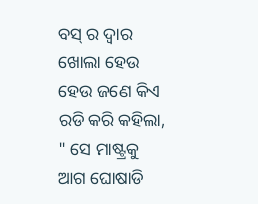ବସ୍ ର ଦ୍ୱାର ଖୋଲା ହେଉ ହେଉ ଜଣେ କିଏ ରଡି କରି କହିଲା, " ସେ ମାଷ୍ଟ୍ରକୁ ଆଗ ଘୋଷାଡି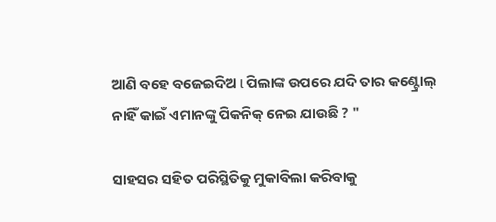ଆଣି ବହେ ବଜେଇଦିଅ l ପିଲାଙ୍କ ଉପରେ ଯଦି ତାର କଣ୍ଟ୍ରୋଲ୍ ନାହିଁ କାଇଁ ଏମାନଙ୍କୁ ପିକନିକ୍ ନେଇ ଯାଉଛି ? "

ସାହସର ସହିତ ପରିସ୍ଥିତିକୁ ମୁକାବିଲା କରିବାକୁ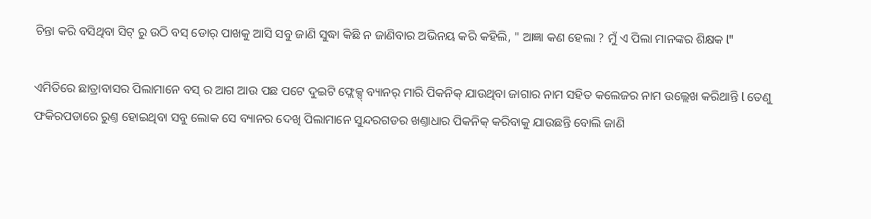ଚିନ୍ତା କରି ବସିଥିବା ସିଟ୍ ରୁ ଉଠି ବସ୍ ଡୋର୍ ପାଖକୁ ଆସି ସବୁ ଜାଣି ସୁଦ୍ଧା କିଛି ନ ଜାଣିବାର ଅଭିନୟ କରି କହିଲି, " ଆଜ୍ଞା କଣ ହେଲା ? ମୁଁ ଏ ପିଲା ମାନଙ୍କର ଶିକ୍ଷକ l"

ଏମିତିରେ ଛାତ୍ରାବାସର ପିଲାମାନେ ବସ୍ ର ଆଗ ଆଉ ପଛ ପଟେ ଦୁଇଟି ଫ୍ଲେକ୍ସ୍ ବ୍ୟାନର୍ ମାରି ପିକନିକ୍ ଯାଉଥିବା ଜାଗାର ନାମ ସହିତ କଲେଜର ନାମ ଉଲ୍ଲେଖ କରିଥାନ୍ତି l ତେଣୁ ଫକିରପଡାରେ ରୁଣ୍ତ ହୋଇଥିବା ସବୁ ଲୋକ ସେ ବ୍ୟାନର ଦେଖି ପିଲାମାନେ ସୁନ୍ଦରଗଡର ଖଣ୍ତାଧାର ପିକନିକ୍ କରିବାକୁ ଯାଉଛନ୍ତି ବୋଲି ଜାଣି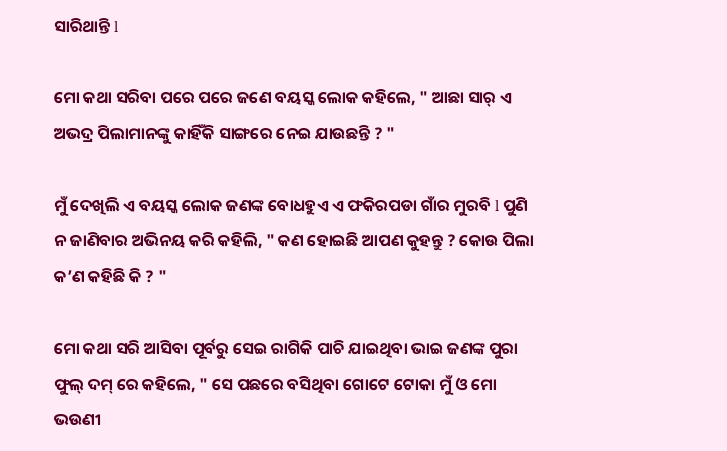ସାରିଥାନ୍ତି l

ମୋ କଥା ସରିବା ପରେ ପରେ ଜଣେ ବୟସ୍କ ଲୋକ କହିଲେ, " ଆଛା ସାର୍ ଏ ଅଭଦ୍ର ପିଲାମାନଙ୍କୁ କାହିଁକି ସାଙ୍ଗରେ ନେଇ ଯାଉଛନ୍ତି ? "

ମୁଁ ଦେଖିଲି ଏ ବୟସ୍କ ଲୋକ ଜଣଙ୍କ ବୋଧହୁଏ ଏ ଫକିରପଡା ଗାଁର ମୁରବି l ପୁଣି ନ ଜାଣିବାର ଅଭିନୟ କରି କହିଲି, " କଣ ହୋଇଛି ଆପଣ କୁହନ୍ତୁ ? କୋଉ ପିଲା କ’ଣ କହିଛି କି ? "

ମୋ କଥା ସରି ଆସିବା ପୂର୍ବରୁ ସେଇ ରାଗିକି ପାଚି ଯାଇଥିବା ଭାଇ ଜଣଙ୍କ ପୁରା ଫୁଲ୍ ଦମ୍ ରେ କହିଲେ, " ସେ ପଛରେ ବସିଥିବା ଗୋଟେ ଟୋକା ମୁଁ ଓ ମୋ ଭଉଣୀ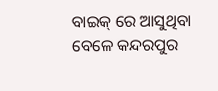ବାଇକ୍ ରେ ଆସୁଥିବା ବେଳେ କନ୍ଦରପୁର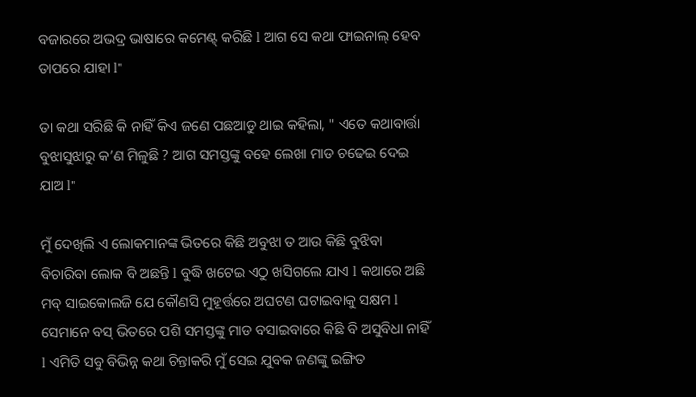ବଜାରରେ ଅଭଦ୍ର ଭାଷାରେ କମେଣ୍ଟ୍ କରିଛି l ଆଗ ସେ କଥା ଫାଇନାଲ୍ ହେବ ତାପରେ ଯାହା l"

ତା କଥା ସରିଛି କି ନାହିଁ କିଏ ଜଣେ ପଛଆଡୁ ଥାଇ କହିଲା, " ଏତେ କଥାବାର୍ତ୍ତା ବୁଝାସୁଝାରୁ କ’ଣ ମିଳୁଛି ? ଆଗ ସମସ୍ତଙ୍କୁ ବହେ ଲେଖା ମାଡ ଚଢେଇ ଦେଇ ଯାଅ l"

ମୁଁ ଦେଖିଲି ଏ ଲୋକମାନଙ୍କ ଭିତରେ କିଛି ଅବୁଝା ତ ଆଉ କିଛି ବୁଝିବା ବିଚାରିବା ଲୋକ ବି ଅଛନ୍ତି l ବୁଦ୍ଧି ଖଟେଇ ଏଠୁ ଖସିଗଲେ ଯାଏ l କଥାରେ ଅଛି ମବ୍ ସାଇକୋଲଜି ଯେ କୌଣସି ମୁହୂର୍ତ୍ତରେ ଅଘଟଣ ଘଟାଇବାକୁ ସକ୍ଷମ l ସେମାନେ ବସ୍ ଭିତରେ ପଶି ସମସ୍ତଙ୍କୁ ମାଡ ବସାଇବାରେ କିଛି ବି ଅସୁବିଧା ନାହିଁ l ଏମିତି ସବୁ ବିଭିନ୍ନ କଥା ଚିନ୍ତାକରି ମୁଁ ସେଇ ଯୁବକ ଜଣଙ୍କୁ ଇଙ୍ଗିତ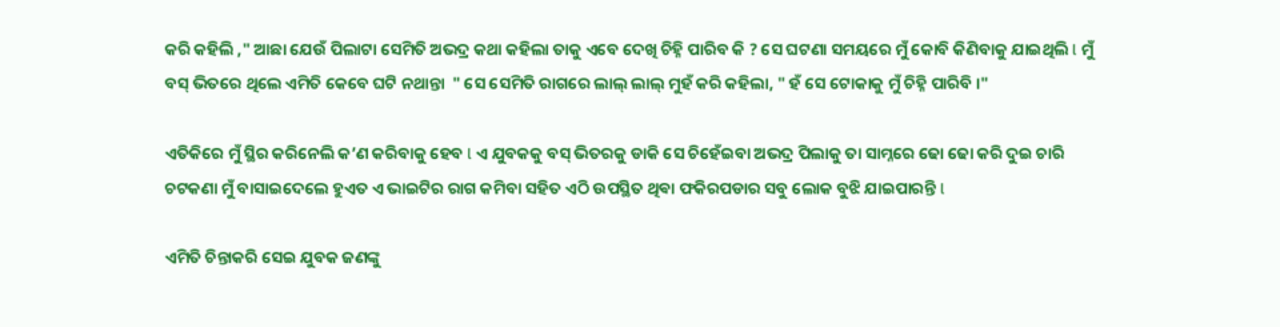କରି କହିଲି ," ଆଛା ଯେଉଁ ପିଲାଟା ସେମିତି ଅଭଦ୍ର କଥା କହିଲା ତାକୁ ଏବେ ଦେଖି ଚିହ୍ନି ପାରିବ କି ? ସେ ଘଟଣା ସମୟରେ ମୁଁ କୋବି କିଣିବାକୁ ଯାଇଥିଲି l ମୁଁ ବସ୍ ଭିତରେ ଥିଲେ ଏମିତି କେବେ ଘଟି ନଥାନ୍ତା  " ସେ ସେମିତି ରାଗରେ ଲାଲ୍ ଲାଲ୍ ମୁହଁ କରି କହିଲା, " ହଁ ସେ ଟୋକାକୁ ମୁଁ ଚିହ୍ନି ପାରିବି ।"

ଏତିକିରେ ମୁଁ ସ୍ଥିର କରିନେଲି କ’ଣ କରିବାକୁ ହେବ l ଏ ଯୁବକକୁ ବସ୍ ଭିତରକୁ ଡାକି ସେ ଚିହେଁଇବା ଅଭଦ୍ର ପିଲାକୁ ତା ସାମ୍ନରେ ଢୋ ଢୋ କରି ଦୁଇ ଚାରି ଚଟକଣା ମୁଁ ବାସାଇଦେଲେ ହୁଏତ ଏ ଭାଇଟିର ରାଗ କମିବା ସହିତ ଏଠି ଉପସ୍ଥିତ ଥିଵା ଫକିରପଡାର ସବୁ ଲୋକ ବୁଝି ଯାଇପାରନ୍ତି l

ଏମିତି ଚିନ୍ତାକରି ସେଇ ଯୁବକ ଜଣଙ୍କୁ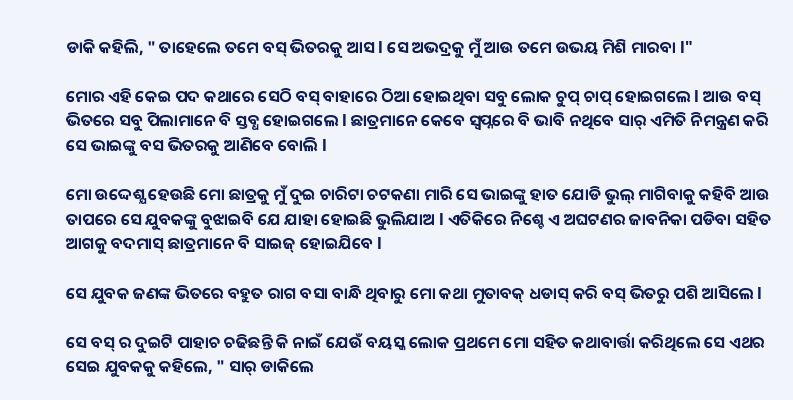ଡାକି କହିଲି, " ତାହେଲେ ତମେ ବସ୍ ଭିତରକୁ ଆସ l ସେ ଅଭଦ୍ରକୁ ମୁଁ ଆଉ ତମେ ଉଭୟ ମିଶି ମାରବା l"

ମୋର ଏହି କେଇ ପଦ କଥାରେ ସେଠି ବସ୍ ବାହାରେ ଠିଆ ହୋଇଥିବା ସବୁ ଲୋକ ଚୁପ୍ ଚାପ୍ ହୋଇଗଲେ l ଆଉ ବସ୍ ଭିତରେ ସବୁ ପିଲାମାନେ ବି ସ୍ତବ୍ଧ ହୋଇଗଲେ l ଛାତ୍ରମାନେ କେବେ ସ୍ୱପ୍ନରେ ବି ଭାବି ନଥିବେ ସାର୍ ଏମିତି ନିମନ୍ତ୍ରଣ କରି ସେ ଭାଇଙ୍କୁ ବସ ଭିତରକୁ ଆଣିବେ ବୋଲି l

ମୋ ଉଦ୍ଦେଶ୍ଯ ହେଉଛି ମୋ ଛାତ୍ରକୁ ମୁଁ ଦୁଇ ଚାରିଟା ଚଟକଣା ମାରି ସେ ଭାଇଙ୍କୁ ହାତ ଯୋଡି ଭୁଲ୍ ମାଗିବାକୁ କହିବି ଆଉ ତାପରେ ସେ ଯୁବକଙ୍କୁ ବୁଝାଇବି ଯେ ଯାହା ହୋଇଛି ଭୁଲିଯାଅ l ଏତିକିରେ ନିଶ୍ଚେ ଏ ଅଘଟଣର ଜାବନିକା ପଡିବା ସହିତ ଆଗକୁ ବଦମାସ୍ ଛାତ୍ରମାନେ ବି ସାଇଜ୍ ହୋଇଯିବେ l

ସେ ଯୁବକ ଜଣଙ୍କ ଭିତରେ ବହୁତ ରାଗ ବସା ବାନ୍ଧି ଥିବାରୁ ମୋ କଥା ମୁତାବକ୍ ଧଡାସ୍ କରି ବସ୍ ଭିତରୁ ପଶି ଆସିଲେ l

ସେ ବସ୍ ର ଦୁଇଟି ପାହାଚ ଚଢିଛନ୍ତି କି ନାଇଁ ଯେଉଁ ବୟସ୍କ ଲୋକ ପ୍ରଥମେ ମୋ ସହିତ କଥାବାର୍ତ୍ତା କରିଥିଲେ ସେ ଏଥର ସେଇ ଯୁବକକୁ କହିଲେ, " ସାର୍ ଡାକିଲେ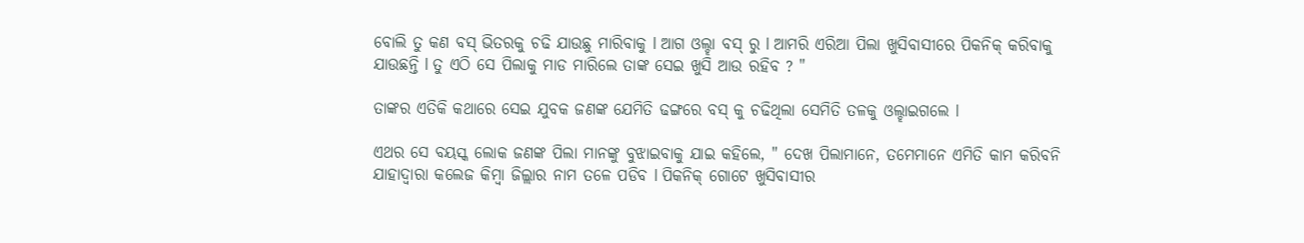ବୋଲି ତୁ କଣ ବସ୍ ଭିତରକୁ ଚଢି ଯାଉଛୁ ମାରିବାକୁ l ଆଗ ଓଲ୍ହା ବସ୍ ରୁ l ଆମରି ଏରିଆ ପିଲା ଖୁସିବାସୀରେ ପିକନିକ୍ କରିବାକୁ ଯାଉଛନ୍ତି l ତୁ ଏଠି ସେ ପିଲାକୁ ମାଡ ମାରିଲେ ତାଙ୍କ ସେଇ ଖୁସି ଆଉ ରହିବ ? "

ତାଙ୍କର ଏତିକି କଥାରେ ସେଇ ଯୁବକ ଜଣଙ୍କ ଯେମିତି ଢଙ୍ଗରେ ବସ୍ କୁ ଚଢିଥିଲା ସେମିତି ତଳକୁ ଓଲ୍ହାଇଗଲେ l

ଏଥର ସେ ବୟସ୍କ ଲୋକ ଜଣଙ୍କ ପିଲା ମାନଙ୍କୁ ବୁଝାଇବାକୁ ଯାଇ କହିଲେ, " ଦେଖ ପିଲାମାନେ, ତମେମାନେ ଏମିତି କାମ କରିବନି ଯାହାଦ୍ୱାରା କଲେଜ କିମ୍ୱା ଜିଲ୍ଲାର ନାମ ତଳେ ପଡିବ l ପିକନିକ୍ ଗୋଟେ ଖୁସିବାସୀର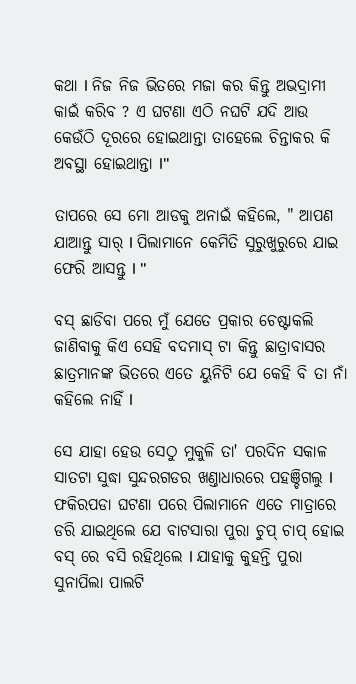କଥା l ନିଜ ନିଜ ଭିତରେ ମଜା କର କିନ୍ତୁ ଅଭଦ୍ରାମୀ କାଇଁ କରିବ ? ଏ ଘଟଣା ଏଠି ନଘଟି ଯଦି ଆଉ କେଉଁଠି ଦୂରରେ ହୋଇଥାନ୍ତା ତାହେଲେ ଚିନ୍ତାକର କି ଅବସ୍ଥା ହୋଇଥାନ୍ତା l"

ତାପରେ ସେ ମୋ ଆଡକୁ ଅନାଇଁ କହିଲେ, " ଆପଣ ଯାଆନ୍ତୁ ସାର୍ l ପିଲାମାନେ କେମିତି ସୁରୁଖୁରୁରେ ଯାଇ ଫେରି ଆସନ୍ତୁ l "

ବସ୍ ଛାଡିବା ପରେ ମୁଁ ଯେତେ ପ୍ରକାର ଚେଷ୍ଟାକଲି ଜାଣିବାକୁ କିଏ ସେହି ବଦମାସ୍ ଟା କିନ୍ତୁ ଛାତ୍ରାବାସର ଛାତ୍ରମାନଙ୍କ ଭିତରେ ଏତେ ୟୁନିଟି ଯେ କେହି ବି ତା ନାଁ କହିଲେ ନାହିଁ l

ସେ ଯାହା ହେଉ ସେଠୁ ମୁକୁଳି ତା' ପରଦିନ ସକାଳ ସାତଟା ସୁଦ୍ଧା ସୁନ୍ଦରଗଡର ଖଣ୍ତାଧାରରେ ପହଞ୍ଚିଗଲୁ l ଫକିରପଡା ଘଟଣା ପରେ ପିଲାମାନେ ଏତେ ମାତ୍ରାରେ ଡରି ଯାଇଥିଲେ ଯେ ବାଟସାରା ପୁରା ଚୁପ୍ ଚାପ୍ ହୋଇ ବସ୍ ରେ ବସି ରହିଥିଲେ l ଯାହାକୁ କୁହନ୍ତି ପୁରା ସୁନାପିଲା ପାଲଟି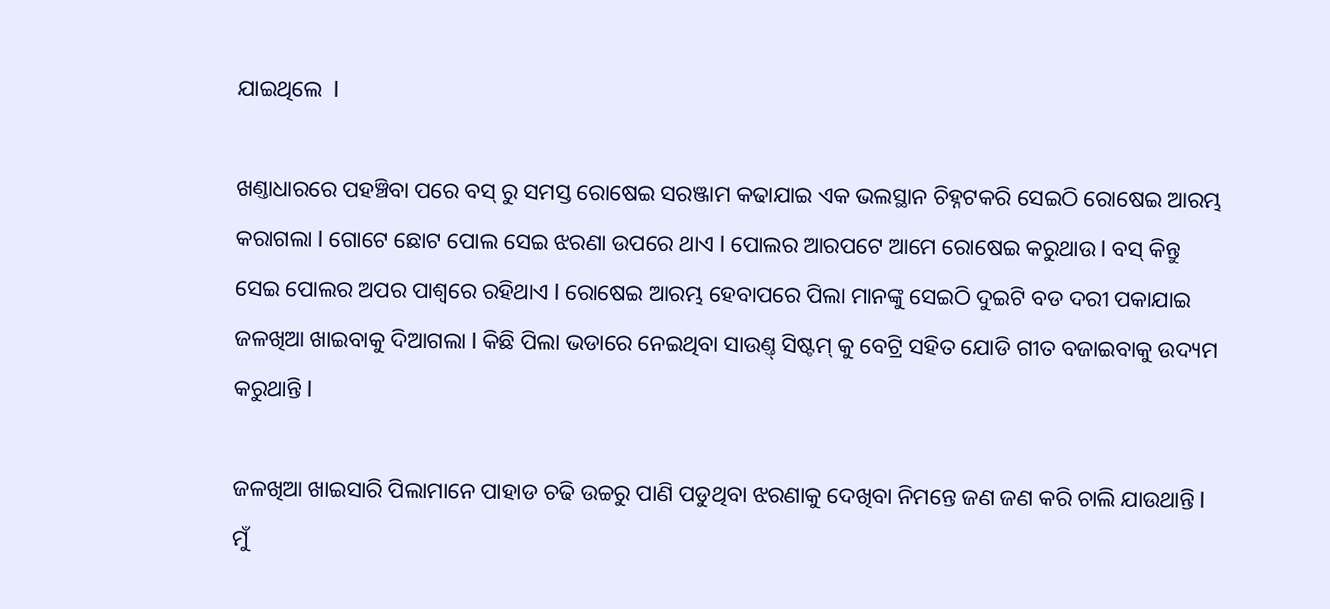ଯାଇଥିଲେ  l

ଖଣ୍ତାଧାରରେ ପହଞ୍ଚିବା ପରେ ବସ୍ ରୁ ସମସ୍ତ ରୋଷେଇ ସରଞ୍ଜାମ କଢାଯାଇ ଏକ ଭଲସ୍ଥାନ ଚିହ୍ନଟକରି ସେଇଠି ରୋଷେଇ ଆରମ୍ଭ କରାଗଲା l ଗୋଟେ ଛୋଟ ପୋଲ ସେଇ ଝରଣା ଉପରେ ଥାଏ l ପୋଲର ଆରପଟେ ଆମେ ରୋଷେଇ କରୁଥାଉ l ବସ୍ କିନ୍ତୁ ସେଇ ପୋଲର ଅପର ପାଶ୍ୱରେ ରହିଥାଏ l ରୋଷେଇ ଆରମ୍ଭ ହେବାପରେ ପିଲା ମାନଙ୍କୁ ସେଇଠି ଦୁଇଟି ବଡ ଦରୀ ପକାଯାଇ ଜଳଖିଆ ଖାଇବାକୁ ଦିଆଗଲା l କିଛି ପିଲା ଭଡାରେ ନେଇଥିବା ସାଉଣ୍ତ୍ ସିଷ୍ଟମ୍ କୁ ବେଟ୍ରି ସହିତ ଯୋଡି ଗୀତ ବଜାଇବାକୁ ଉଦ୍ୟମ କରୁଥାନ୍ତି l

ଜଳଖିଆ ଖାଇସାରି ପିଲାମାନେ ପାହାଡ ଚଢି ଉଚ୍ଚରୁ ପାଣି ପଡୁଥିବା ଝରଣାକୁ ଦେଖିବା ନିମନ୍ତେ ଜଣ ଜଣ କରି ଚାଲି ଯାଉଥାନ୍ତି l ମୁଁ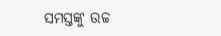ସମସ୍ତଙ୍କୁ ଉଚ୍ଚ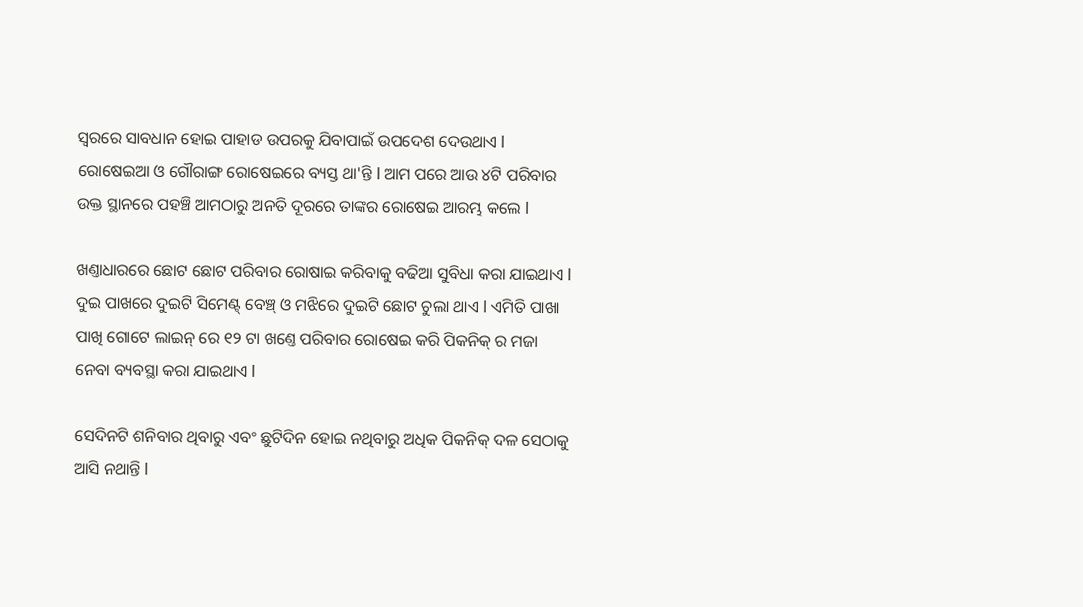ସ୍ୱରରେ ସାବଧାନ ହୋଇ ପାହାଡ ଉପରକୁ ଯିବାପାଇଁ ଉପଦେଶ ଦେଉଥାଏ l ରୋଷେଇଆ ଓ ଗୌରାଙ୍ଗ ରୋଷେଇରେ ବ୍ୟସ୍ତ ଥା'ନ୍ତି l ଆମ ପରେ ଆଉ ୪ଟି ପରିବାର ଉକ୍ତ ସ୍ଥାନରେ ପହଞ୍ଚି ଆମଠାରୁ ଅନତି ଦୂରରେ ତାଙ୍କର ରୋଷେଇ ଆରମ୍ଭ କଲେ l

ଖଣ୍ତାଧାରରେ ଛୋଟ ଛୋଟ ପରିବାର ରୋଷାଇ କରିବାକୁ ବଢିଆ ସୁବିଧା କରା ଯାଇଥାଏ l ଦୁଇ ପାଖରେ ଦୁଇଟି ସିମେଣ୍ଟ୍ ବେଞ୍ଚ୍ ଓ ମଝିରେ ଦୁଇଟି ଛୋଟ ଚୁଲା ଥାଏ l ଏମିତି ପାଖା ପାଖି ଗୋଟେ ଲାଇନ୍ ରେ ୧୨ ଟା ଖଣ୍ତେ ପରିବାର ରୋଷେଇ କରି ପିକନିକ୍ ର ମଜା ନେବା ବ୍ୟବସ୍ଥା କରା ଯାଇଥାଏ l

ସେଦିନଟି ଶନିବାର ଥିବାରୁ ଏବଂ ଛୁଟିଦିନ ହୋଇ ନଥିବାରୁ ଅଧିକ ପିକନିକ୍ ଦଳ ସେଠାକୁ ଆସି ନଥାନ୍ତି l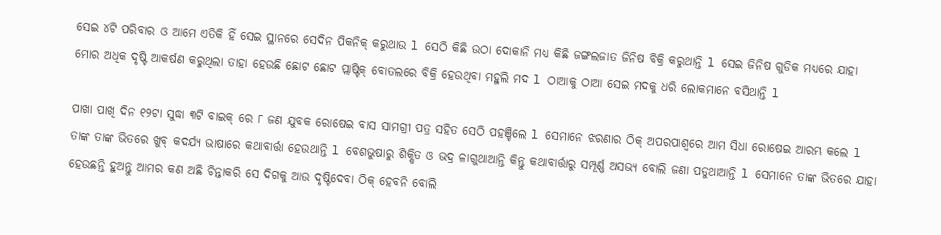ସେଇ ୪ଟି ପରିବାର ଓ ଆମେ ଏତିକି ହିଁ ସେଇ ସ୍ଥାନରେ ସେଦିନ ପିକନିକ୍ କରୁଥାଉ l ସେଠି କିଛି ଉଠା ଦୋକାନି ମଧ୍ୟ କିଛି ଜଙ୍ଗଲଜାତ ଜିନିଷ ବିକ୍ରି କରୁଥାନ୍ତି l ସେଇ ଜିନିଷ ଗୁଡିକ ମଧ୍ୟରେ ଯାହା ମୋର ଅଧିକ ଦୃଷ୍ଟି ଆକର୍ଷଣ କରୁଥିଲା ତାହା ହେଉଛି ଛୋଟ ଛୋଟ ପ୍ଲାଷ୍ଟିକ୍ ବୋତଲରେ ବିକ୍ରି ହେଉଥିବା ମହୁଲି ମଦ l ଠାଆକୁ ଠାଆ ସେଇ ମଦକୁ ଧରି ଲୋକମାନେ ବସିଥାନ୍ତି l

ପାଖା ପାଖି ଦିନ ୧୨ଟା ସୁଦ୍ଧା ୩ଟି ବାଇକ୍ ରେ ୮ ଜଣ ଯୁବକ ରୋଷେଇ ବାସ ସାମଗ୍ରୀ ପତ୍ର ସହିତ ସେଠି ପହଞ୍ଚିଲେ l ସେମାନେ ଝରଣାର ଠିକ୍ ଅପରପାଶ୍ୱରେ ଆମ ସିଧା ରୋଷେଇ ଆରମ୍ଭ କଲେ l ତାଙ୍କ ତାଙ୍କ ଭିତରେ ଖୁବ୍ କଦର୍ଯ୍ୟ ଭାଷାରେ କଥାବାର୍ତ୍ତା ହେଉଥାନ୍ତି l ବେଶଭୁଷାରୁ ଶିକ୍ଷିତ ଓ ଭଦ୍ର ଳାଗୁଥାଆନ୍ତି କିନ୍ତୁ କଥାବାର୍ତ୍ତାରୁ ସମ୍ପୂର୍ଣ୍ଣ ଅସଭ୍ଯ ବୋଲି ଜଣା ପଡୁଥାଆନ୍ତି l ସେମାନେ ତାଙ୍କ ଭିତରେ ଯାହା ହେଉଛନ୍ତି ହୁଅନ୍ତୁ ଆମର କଣ ଅଛି ଚିନ୍ତାକରି ସେ ଦିଗକୁ ଆଉ ଦୃଷ୍ଟିଦେବା ଠିକ୍ ହେବନି ବୋଲି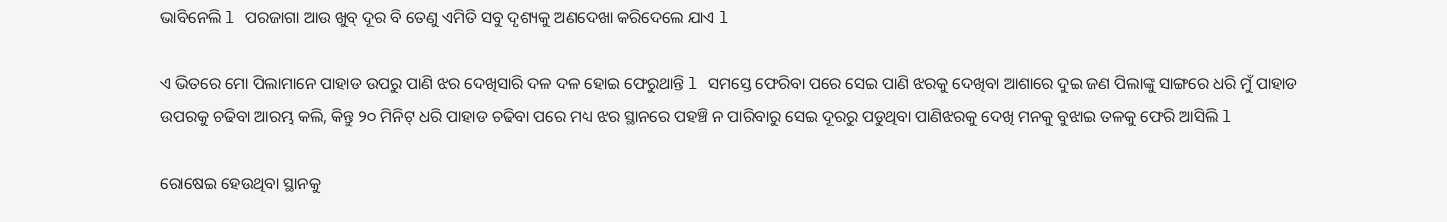ଭାବିନେଲି l ପରଜାଗା ଆଉ ଖୁବ୍ ଦୂର ବି ତେଣୁ ଏମିତି ସବୁ ଦୃଶ୍ୟକୁ ଅଣଦେଖା କରିଦେଲେ ଯାଏ l

ଏ ଭିତରେ ମୋ ପିଲାମାନେ ପାହାଡ ଉପରୁ ପାଣି ଝର ଦେଖିସାରି ଦଳ ଦଳ ହୋଇ ଫେରୁଥାନ୍ତି l ସମସ୍ତେ ଫେରିବା ପରେ ସେଇ ପାଣି ଝରକୁ ଦେଖିବା ଆଶାରେ ଦୁଇ ଜଣ ପିଲାଙ୍କୁ ସାଙ୍ଗରେ ଧରି ମୁଁ ପାହାଡ ଉପରକୁ ଚଢିବା ଆରମ୍ଭ କଲି, କିନ୍ତୁ ୨୦ ମିନିଟ୍ ଧରି ପାହାଡ ଚଢିବା ପରେ ମଧ୍ୟ ଝର ସ୍ଥାନରେ ପହଞ୍ଚି ନ ପାରିବାରୁ ସେଇ ଦୂରରୁ ପଡୁଥିବା ପାଣିଝରକୁ ଦେଖି ମନକୁ ବୁଝାଇ ତଳକୁ ଫେରି ଆସିଲି l

ରୋଷେଇ ହେଉଥିବା ସ୍ଥାନକୁ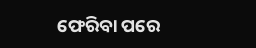ଫେରିବା ପରେ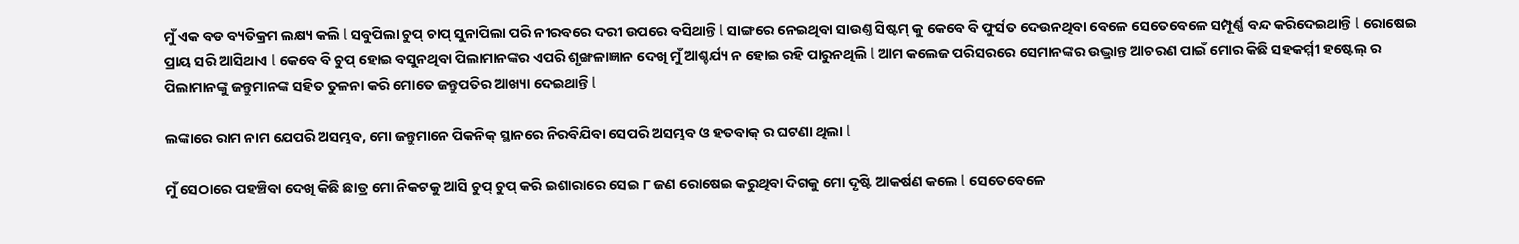ମୁଁ ଏକ ବଡ ବ୍ୟତିକ୍ରମ ଲକ୍ଷ୍ୟ କଲି l ସବୁପିଲା ଚୁପ୍ ଚାପ୍ ସୁନାପିଲା ପରି ନୀରବରେ ଦରୀ ଉପରେ ବସିଥାନ୍ତି l ସାଙ୍ଗରେ ନେଇଥିବା ସାଉଣ୍ତ ସିଷ୍ଟମ୍ କୁ କେବେ ବି ଫୁର୍ସତ ଦେଉନଥିବା ବେଳେ ସେତେବେଳେ ସମ୍ପୂର୍ଣ୍ଣ ବନ୍ଦ କରିଦେଇଥାନ୍ତି l ରୋଷେଇ ପ୍ରାୟ ସରି ଆସିଥାଏ l କେବେ ବି ଚୁପ୍ ହୋଇ ବସୁନଥିବା ପିଲାମାନଙ୍କର ଏପରି ଶୃଙ୍ଖଳାଜ୍ଞାନ ଦେଖି ମୁଁ ଆଶ୍ଚର୍ଯ୍ୟ ନ ହୋଇ ରହି ପାରୁନଥିଲି l ଆମ କଲେଜ ପରିସରରେ ସେମାନଙ୍କର ଉଦ୍ଭ୍ରାନ୍ତ ଆଚରଣ ପାଇଁ ମୋର କିଛି ସହକର୍ମ୍ମୀ ହଷ୍ଟେଲ୍ ର ପିଲାମାନଙ୍କୁ ଜନ୍ତୁମାନଙ୍କ ସହିତ ତୁଳନା କରି ମୋତେ ଜନ୍ତୁପତିର ଆଖ୍ୟା ଦେଇଥାନ୍ତି l

ଲଙ୍କାରେ ରାମ ନାମ ଯେପରି ଅସମ୍ଭବ, ମୋ ଜନ୍ତୁମାନେ ପିକନିକ୍ ସ୍ଥାନରେ ନିରବିଯିବା ସେପରି ଅସମ୍ଭବ ଓ ହତବାକ୍ ର ଘଟଣା ଥିଲା l

ମୁଁ ସେଠାରେ ପହଞ୍ଚିବା ଦେଖି କିଛି ଛାତ୍ର ମୋ ନିକଟକୁ ଆସି ଚୁପ୍ ଚୁପ୍ କରି ଇଶାରାରେ ସେଇ ୮ ଜଣ ରୋଷେଇ କରୁଥିବା ଦିଗକୁ ମୋ ଦୃଷ୍ଟି ଆକର୍ଷଣ କଲେ l ସେତେବେଳେ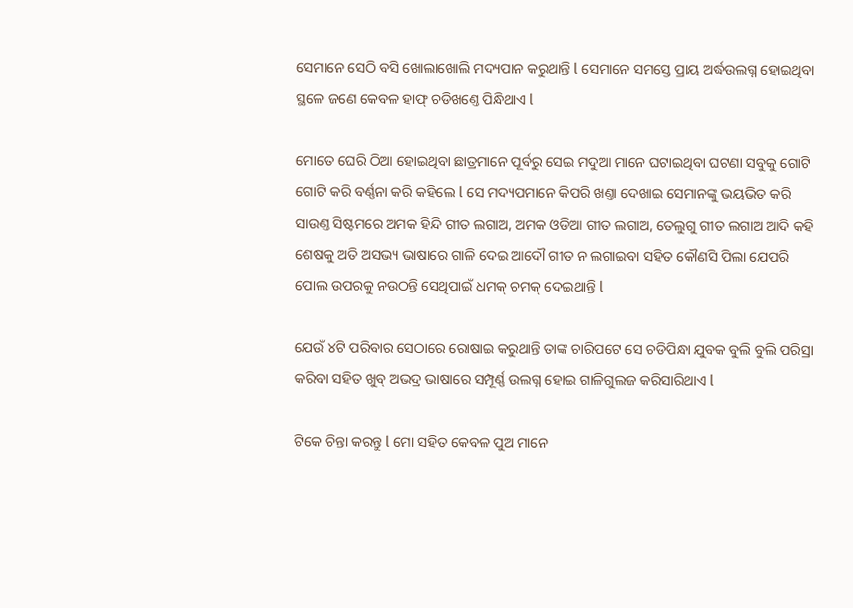ସେମାନେ ସେଠି ବସି ଖୋଲାଖୋଲି ମଦ୍ୟପାନ କରୁଥାନ୍ତି l ସେମାନେ ସମସ୍ତେ ପ୍ରାୟ ଅର୍ଦ୍ଧଉଲଗ୍ନ ହୋଇଥିବା ସ୍ଥଳେ ଜଣେ କେବଳ ହାଫ୍ ଚଡିଖଣ୍ତେ ପିନ୍ଧିଥାଏ l

ମୋତେ ଘେରି ଠିଆ ହୋଇଥିବା ଛାତ୍ରମାନେ ପୂର୍ବରୁ ସେଇ ମଦୁଆ ମାନେ ଘଟାଇଥିବା ଘଟଣା ସବୁକୁ ଗୋଟି ଗୋଟି କରି ବର୍ଣ୍ଣନା କରି କହିଲେ l ସେ ମଦ୍ୟପମାନେ କିପରି ଖଣ୍ତା ଦେଖାଇ ସେମାନଙ୍କୁ ଭୟଭିତ କରି ସାଉଣ୍ତ ସିଷ୍ଟମରେ ଅମକ ହିନ୍ଦି ଗୀତ ଲଗାଅ, ଅମକ ଓଡିଆ ଗୀତ ଲଗାଅ, ତେଲୁଗୁ ଗୀତ ଲଗାଅ ଆଦି କହି ଶେଷକୁ ଅତି ଅସଭ୍ୟ ଭାଷାରେ ଗାଳି ଦେଇ ଆଦୌ ଗୀତ ନ ଲଗାଇବା ସହିତ କୌଣସି ପିଲା ଯେପରି ପୋଲ ଉପରକୁ ନଉଠନ୍ତି ସେଥିପାଇଁ ଧମକ୍ ଚମକ୍ ଦେଇଥାନ୍ତି l

ଯେଉଁ ୪ଟି ପରିବାର ସେଠାରେ ରୋଷାଇ କରୁଥାନ୍ତି ତାଙ୍କ ଚାରିପଟେ ସେ ଚଡିପିନ୍ଧା ଯୁବକ ବୁଲି ବୁଲି ପରିସ୍ରା କରିବା ସହିତ ଖୁବ୍ ଅଭଦ୍ର ଭାଷାରେ ସମ୍ପୂର୍ଣ୍ଣ ଉଲଗ୍ନ ହୋଇ ଗାଳିଗୁଲଜ କରିସାରିଥାଏ l

ଟିକେ ଚିନ୍ତା କରନ୍ତୁ l ମୋ ସହିତ କେବଳ ପୁଅ ମାନେ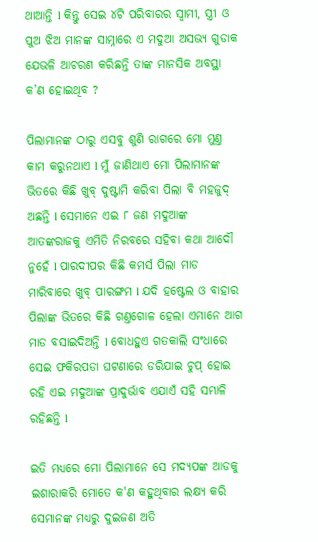ଥାଆନ୍ତି l କିନ୍ତୁ ସେଇ ୪ଟି ପରିବାରର ସ୍ୱାମୀ, ସ୍ତ୍ରୀ ଓ ପୁଅ ଝିଅ ମାନଙ୍କ ସାମ୍ନାରେ ଏ ମଦୁଆ ଅସଭ୍ଯ ଗୁଡାକ ଯେଭଳି ଆଚରଣ କରିଛନ୍ତି ତାଙ୍କ ମାନସିକ ଅବସ୍ଥା କ’ଣ ହୋଇଥିବ ?

ପିଲାମାନଙ୍କ ଠାରୁ ଏସବୁ ଶୁଣି ରାଗରେ ମୋ ମୁଣ୍ତ କାମ କରୁନଥାଏ l ମୁଁ ଜାଣିଥାଏ ମୋ ପିଲାମାନଙ୍କ ଭିତରେ କିଛି ଖୁବ୍ ଦୁଷ୍ଟାମି କରିବା ପିଲା ବି ମହଜୁଦ୍ ଅଛନ୍ତି l ସେମାନେ ଏଇ ୮ ଜଣ ମଦୁଆଙ୍କ ଆତଙ୍କରାଜକୁ ଏମିତି ନିରବରେ ସହିବା କଥା ଆଦୌ ନୁହେଁ l ପାରଦୀପର କିଛି କମର୍ସ ପିଲା ମାଡ ମାରିବାରେ ଖୁବ୍ ପାରଙ୍ଗମ l ଯଦି ହଷ୍ଟେଲ ଓ ବାହାର ପିଲାଙ୍କ ଭିତରେ କିଛି ଗଣ୍ତଗୋଳ ହେଲା ଏମାନେ ଆଗ ମାଡ ବସାଇଦିଅନ୍ତି l ବୋଧହୁଏ ଗତକାଲି ସଂଧାରେ ସେଇ ଫକିରପଡା ଘଟଣାରେ ଡରିଯାଇ ଚୁପ୍ ହୋଇ ରହି ଏଇ ମଦୁଆଙ୍କ ପ୍ରାଦୁର୍ଭାବ ଏଯାଏଁ ସହି ସମ୍ଭାଳି ରହିଛନ୍ତି l

ଇତି ମଧ୍ୟରେ ମୋ ପିଲାମାନେ ସେ ମଦ୍ୟପଙ୍କ ଆଡକୁ ଇଶାରାକରି ମୋତେ କ'ଣ କହୁଥିବାର ଲକ୍ଷ୍ୟ କରି ସେମାନଙ୍କ ମଧ୍ୟରୁ ଦୁଇଜଣ ଅତି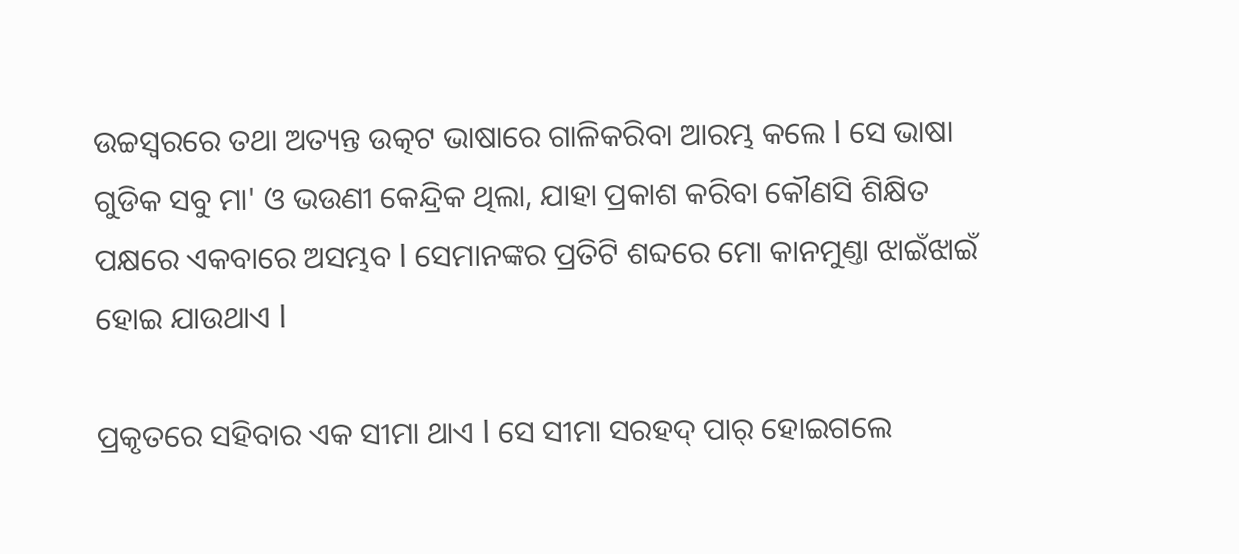ଉଚ୍ଚସ୍ୱରରେ ତଥା ଅତ୍ୟନ୍ତ ଉତ୍କଟ ଭାଷାରେ ଗାଳିକରିବା ଆରମ୍ଭ କଲେ l ସେ ଭାଷା ଗୁଡିକ ସବୁ ମା' ଓ ଭଉଣୀ କେନ୍ଦ୍ରିକ ଥିଲା, ଯାହା ପ୍ରକାଶ କରିବା କୌଣସି ଶିକ୍ଷିତ ପକ୍ଷରେ ଏକବାରେ ଅସମ୍ଭବ l ସେମାନଙ୍କର ପ୍ରତିଟି ଶବ୍ଦରେ ମୋ କାନମୁଣ୍ତା ଝାଇଁଝାଇଁ ହୋଇ ଯାଉଥାଏ l

ପ୍ରକୃତରେ ସହିବାର ଏକ ସୀମା ଥାଏ l ସେ ସୀମା ସରହଦ୍ ପାର୍ ହୋଇଗଲେ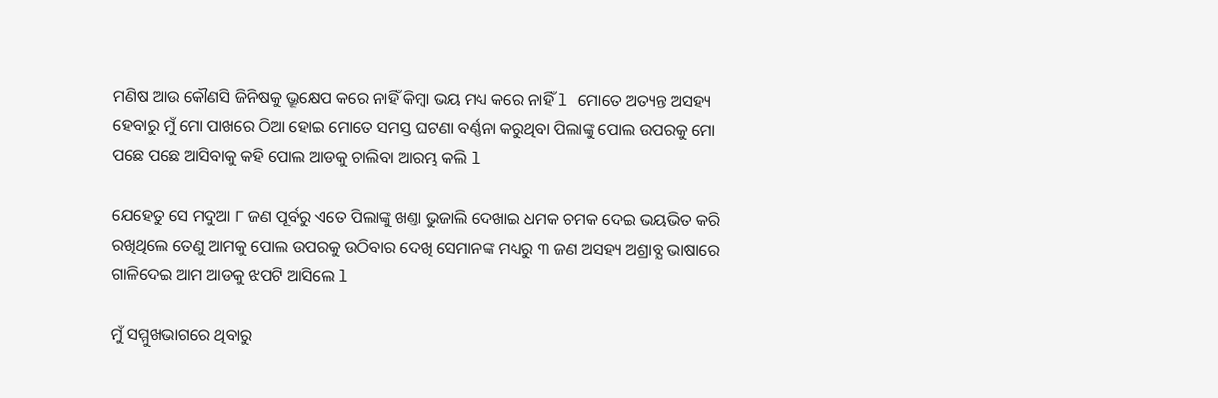ମଣିଷ ଆଉ କୌଣସି ଜିନିଷକୁ ଭ୍ରୂକ୍ଷେପ କରେ ନାହିଁ କିମ୍ୱା ଭୟ ମଧ୍ୟ କରେ ନାହିଁ l ମୋତେ ଅତ୍ୟନ୍ତ ଅସହ୍ୟ ହେବାରୁ ମୁଁ ମୋ ପାଖରେ ଠିଆ ହୋଇ ମୋତେ ସମସ୍ତ ଘଟଣା ବର୍ଣ୍ଣନା କରୁଥିବା ପିଲାଙ୍କୁ ପୋଲ ଉପରକୁ ମୋ ପଛେ ପଛେ ଆସିବାକୁ କହି ପୋଲ ଆଡକୁ ଚାଲିବା ଆରମ୍ଭ କଲି l

ଯେହେତୁ ସେ ମଦୁଆ ୮ ଜଣ ପୂର୍ବରୁ ଏତେ ପିଲାଙ୍କୁ ଖଣ୍ତା ଭୁଜାଲି ଦେଖାଇ ଧମକ ଚମକ ଦେଇ ଭୟଭିତ କରି ରଖିଥିଲେ ତେଣୁ ଆମକୁ ପୋଲ ଉପରକୁ ଉଠିବାର ଦେଖି ସେମାନଙ୍କ ମଧ୍ୟରୁ ୩ ଜଣ ଅସହ୍ୟ ଅଶ୍ରାବ୍ଯ ଭାଷାରେ ଗାଳିଦେଇ ଆମ ଆଡକୁ ଝପଟି ଆସିଲେ l

ମୁଁ ସମ୍ମୁଖଭାଗରେ ଥିବାରୁ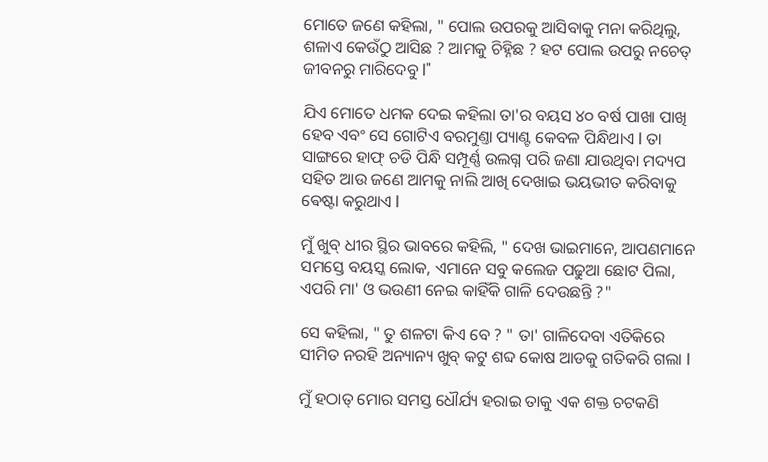ମୋତେ ଜଣେ କହିଲା, " ପୋଲ ଉପରକୁ ଆସିବାକୁ ମନା କରିଥିଲୁ, ଶଳାଏ କେଉଁଠୁ ଆସିଛ ? ଆମକୁ ଚିହ୍ନିଛ ? ହଟ ପୋଲ ଉପରୁ ନଚେତ୍ ଜୀବନରୁ ମାରିଦେବୁ l"

ଯିଏ ମୋତେ ଧମକ ଦେଇ କହିଲା ତା'ର ବୟସ ୪୦ ବର୍ଷ ପାଖା ପାଖି ହେବ ଏବଂ ସେ ଗୋଟିଏ ବରମୁଣ୍ତା ପ୍ୟାଣ୍ଟ କେବଳ ପିନ୍ଧିଥାଏ l ତା ସାଙ୍ଗରେ ହାଫ୍ ଚଡି ପିନ୍ଧି ସମ୍ପୂର୍ଣ୍ଣ ଉଲଗ୍ନ ପରି ଜଣା ଯାଉଥିବା ମଦ୍ୟପ ସହିତ ଆଉ ଜଣେ ଆମକୁ ନାଲି ଆଖି ଦେଖାଇ ଭୟଭୀତ କରିବାକୁ ଵେଷ୍ଟା କରୁଥାଏ l

ମୁଁ ଖୁବ୍ ଧୀର ସ୍ଥିର ଭାବରେ କହିଲି, " ଦେଖ ଭାଇମାନେ, ଆପଣମାନେ ସମସ୍ତେ ବୟସ୍କ ଲୋକ, ଏମାନେ ସବୁ କଲେଜ ପଢୁଆ ଛୋଟ ପିଲା, ଏପରି ମା' ଓ ଭଉଣୀ ନେଇ କାହିଁକି ଗାଳି ଦେଉଛନ୍ତି ?"

ସେ କହିଲା, " ତୁ ଶଳଟା କିଏ ବେ ? " ତା' ଗାଳିଦେବା ଏତିକିରେ ସୀମିତ ନରହି ଅନ୍ୟାନ୍ୟ ଖୁବ୍ କଟୁ ଶବ୍ଦ କୋଷ ଆଡକୁ ଗତିକରି ଗଲା l

ମୁଁ ହଠାତ୍ ମୋର ସମସ୍ତ ଧୌର୍ଯ୍ୟ ହରାଇ ତାକୁ ଏକ ଶକ୍ତ ଚଟକଣି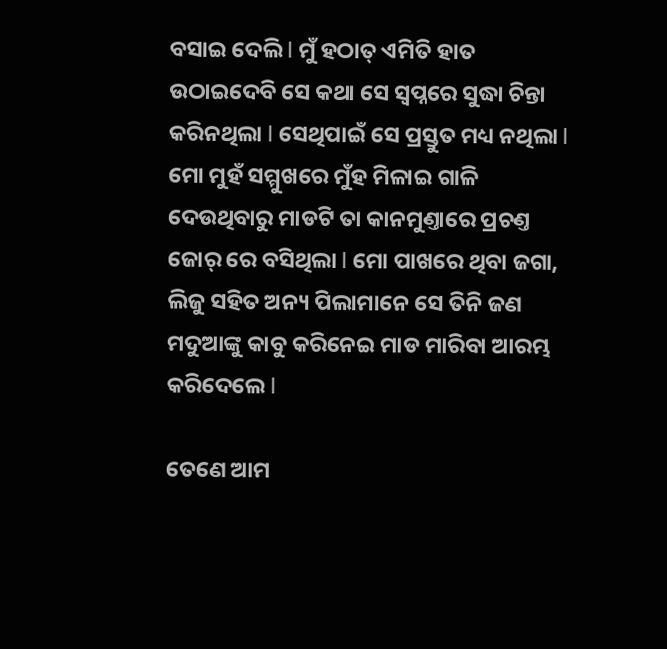ବସାଇ ଦେଲି l ମୁଁ ହଠାତ୍ ଏମିତି ହାତ ଉଠାଇଦେବି ସେ କଥା ସେ ସ୍ୱପ୍ନରେ ସୁଦ୍ଧା ଚିନ୍ତା କରିନଥିଲା l ସେଥିପାଇଁ ସେ ପ୍ରସ୍ତୁତ ମଧ୍ୟ ନଥିଲା l ମୋ ମୁହଁ ସମ୍ମୁଖରେ ମୁଁହ ମିଳାଇ ଗାଳି ଦେଉଥିବାରୁ ମାଡଟି ତା କାନମୁଣ୍ତାରେ ପ୍ରଚଣ୍ତ ଜୋର୍ ରେ ବସିଥିଲା l ମୋ ପାଖରେ ଥିବା ଜଗା, ଲିଜୁ ସହିତ ଅନ୍ୟ ପିଲାମାନେ ସେ ତିନି ଜଣ ମଦୁଆଙ୍କୁ କାବୁ କରିନେଇ ମାଡ ମାରିବା ଆରମ୍ଭ କରିଦେଲେ l

ତେଣେ ଆମ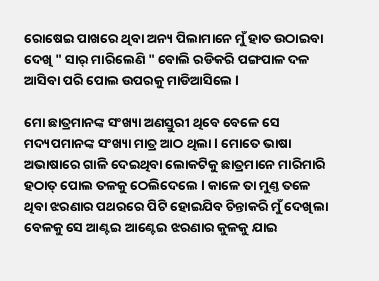ରୋଷେଇ ପାଖରେ ଥିବା ଅନ୍ୟ ପିଲାମାନେ ମୁଁ ହାତ ଉଠାଇବା ଦେଖି " ସାର୍ ମାରିଲେଣି " ବୋଲି ରଡିକରି ପଙ୍ଗପାଳ ଦଳ ଆସିବା ପରି ପୋଲ ଉପରକୁ ମାଡିଆସିଲେ l

ମୋ ଛାତ୍ରମାନଙ୍କ ସଂଖ୍ୟା ଅଣସ୍ତୁରୀ ଥିବେ ବେଳେ ସେ ମଦ୍ୟପମାନଙ୍କ ସଂଖ୍ୟା ମାତ୍ର ଆଠ ଥିଲା l ମୋତେ ଭାଷା ଅଭାଷାରେ ଗାଳି ଦେଇଥିବା ଲୋକଟିକୁ ଛାତ୍ରମାନେ ମାରିମାରି ହଠାତ୍ ପୋଲ ତଳକୁ ଠେଲିଦେଲେ l କାଳେ ତା ମୁଣ୍ତ ତଳେ ଥିବା ଝରଣାର ପଥରରେ ପିଟି ହୋଇଯିବ ଚିନ୍ତାକରି ମୁଁ ଦେଖିଲା ବେଳକୁ ସେ ଆଣ୍ଟଇ ଆଣ୍ଟେଇ ଝରଣାର କୁଳକୁ ଯାଇ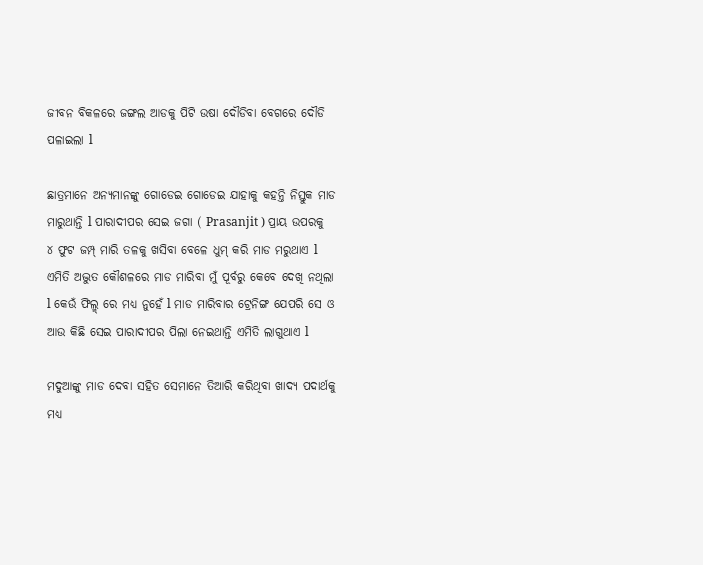ଜୀବନ ବିକଳରେ ଜଙ୍ଗଲ ଆଡକୁ ପିଟି ଉଷା ଦୌଡିବା ବେଗରେ ଦୌଡି ପଳାଇଲା l

ଛାତ୍ରମାନେ ଅନ୍ୟମାନଙ୍କୁ ଗୋଡେଇ ଗୋଡେଇ ଯାହାକୁ କହନ୍ତି ନିସ୍ତୁକ ମାଡ ମାରୁଥାନ୍ତି l ପାରାଦୀପର ସେଇ ଜଗା ( Prasanjit ) ପ୍ରାୟ ଉପରକୁ ୪ ଫୁଟ ଜମ୍ପ୍ ମାରି ତଳକୁ ଖସିବା ବେଳେ ଧୁମ୍ କରି ମାଡ ମରୁଥାଏ l ଏମିତି ଅଦ୍ଭୁତ କୌଶଳରେ ମାଡ ମାରିବା ମୁଁ ପୂର୍ବରୁ କେବେ ଦେଖି ନଥିଲା l କେଉଁ ଫିଲ୍ମ୍ ରେ ମଧ୍ୟ ନୁହେଁ l ମାଡ ମାରିବାର ଟ୍ରେନିଙ୍ଗ ଯେପରି ସେ ଓ ଆଉ କିଛି ସେଇ ପାରାଦୀପର ପିଲା ନେଇଥାନ୍ତି ଏମିତି ଲାଗୁଥାଏ l

ମଦୁଆଙ୍କୁ ମାଡ ଦେବା ସହିତ ସେମାନେ ତିଆରି କରିଥିବା ଖାଦ୍ୟ ପଦାର୍ଥକୁ ମଧ୍ୟ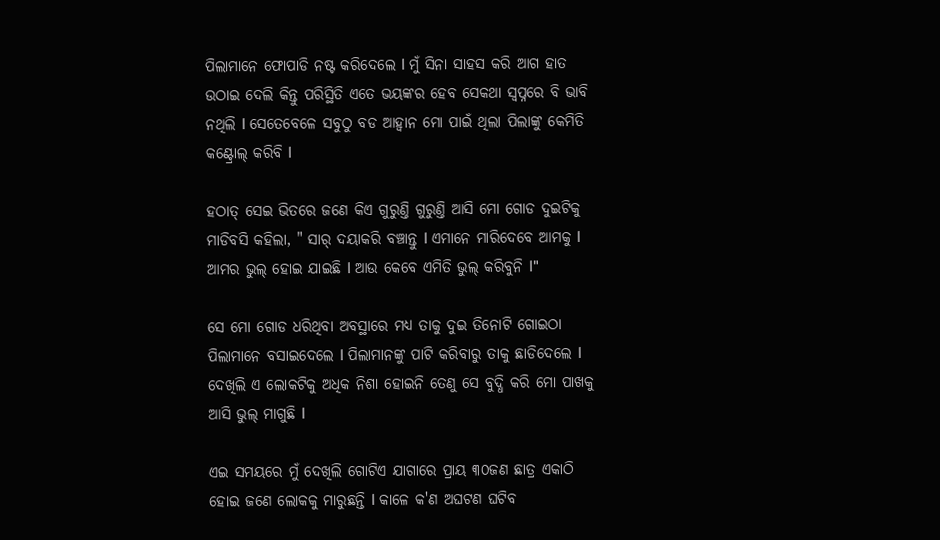ପିଲାମାନେ ଫୋପାଡି ନଷ୍ଟ କରିଦେଲେ l ମୁଁ ସିନା ସାହସ କରି ଆଗ ହାତ ଉଠାଇ ଦେଲି କିନ୍ତୁ ପରିସ୍ଥିତି ଏତେ ଭୟଙ୍କର ହେବ ସେକଥା ସ୍ୱପ୍ନରେ ବି ଭାବି ନଥିଲି l ସେତେବେଳେ ସବୁଠୁ ବଡ ଆହ୍ୱାନ ମୋ ପାଇଁ ଥିଲା ପିଲାଙ୍କୁ କେମିତି କଣ୍ଟ୍ରୋଲ୍ କରିବି l

ହଠାତ୍ ସେଇ ଭିତରେ ଜଣେ କିଏ ଗୁରୁଣ୍ତି ଗୁରୁଣ୍ତି ଆସି ମୋ ଗୋଡ ଦୁଇଟିକୁ ମାଡିବସି କହିଲା, " ସାର୍ ଦୟାକରି ବଞ୍ଚାନ୍ତୁ l ଏମାନେ ମାରିଦେବେ ଆମକୁ l ଆମର ଭୁଲ୍ ହୋଇ ଯାଇଛି l ଆଉ କେବେ ଏମିତି ଭୁଲ୍ କରିବୁନି l"

ସେ ମୋ ଗୋଡ ଧରିଥିବା ଅବସ୍ଥାରେ ମଧ୍ୟ ତାକୁ ଦୁଇ ତିନୋଟି ଗୋଇଠା ପିଲାମାନେ ବସାଇଦେଲେ l ପିଲାମାନଙ୍କୁ ପାଟି କରିବାରୁ ତାକୁ ଛାଡିଦେଲେ l ଦେଖିଲି ଏ ଲୋକଟିକୁ ଅଧିକ ନିଶା ହୋଇନି ତେଣୁ ସେ ବୁଦ୍ଧି କରି ମୋ ପାଖକୁ ଆସି ଭୁଲ୍ ମାଗୁଛି l

ଏଇ ସମୟରେ ମୁଁ ଦେଖିଲି ଗୋଟିଏ ଯାଗାରେ ପ୍ରାୟ ୩୦ଜଣ ଛାତ୍ର ଏକାଠି ହୋଇ ଜଣେ ଲୋକକୁ ମାରୁଛନ୍ତି l କାଳେ କ'ଣ ଅଘଟଣ ଘଟିବ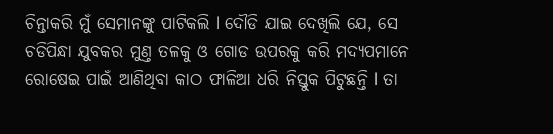ଚିନ୍ତାକରି ମୁଁ ସେମାନଙ୍କୁ ପାଟିକଲି l ଦୌଡି ଯାଇ ଦେଖିଲି ଯେ, ସେ ଚଡିପିନ୍ଧା ଯୁବକର ମୁଣ୍ତ ତଳକୁ ଓ ଗୋଡ ଉପରକୁ କରି ମଦ୍ୟପମାନେ ରୋଷେଇ ପାଇଁ ଆଣିଥିବା କାଠ ଫାଳିଆ ଧରି ନିସ୍ତୁକ ପିଟୁଛନ୍ତି l ତା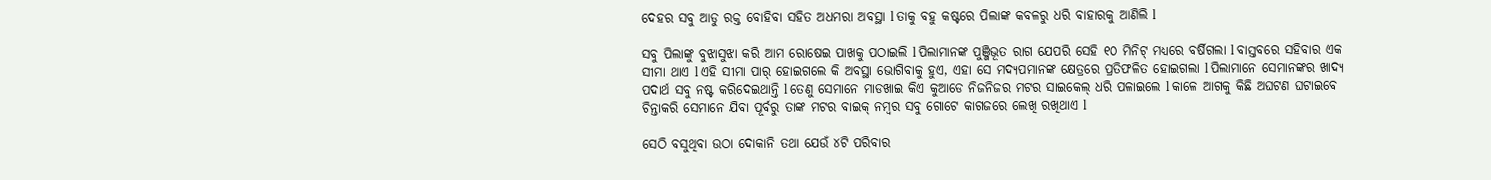ଦେହର ସବୁ ଆଡୁ ରକ୍ତ ବୋହିବା ସହିତ ଅଧମରା ଅବସ୍ଥା l ତାକୁ ବହୁ କଷ୍ଟରେ ପିଲାଙ୍କ କବଳରୁ ଧରି ବାହାରକୁ ଆଣିଲି l

ସବୁ ପିଲାଙ୍କୁ ବୁଝାସୁଝା କରି ଆମ ରୋଷେଇ ପାଖକୁ ପଠାଇଲି l ପିଲାମାନଙ୍କ ପୁଞ୍ଜିଭୂତ ରାଗ ଯେପରି ସେହି ୧୦ ମିନିଟ୍ ମଧ୍ୟରେ ବର୍ଷିଗଲା l ବାସ୍ତବରେ ସହିବାର ଏକ ସୀମା ଥାଏ l ଏହି ସୀମା ପାର୍ ହୋଇଗଲେ କି ଅବସ୍ଥା ଭୋଗିବାକୁ ହୁଏ, ଏହା ସେ ମଦ୍ୟପମାନଙ୍କ କ୍ଷେତ୍ରରେ ପ୍ରତିଫଳିତ ହୋଇଗଲା l ପିଲାମାନେ ସେମାନଙ୍କର ଖାଦ୍ୟ ପଦାର୍ଥ ସବୁ ନଷ୍ଟ କରିଦେଇଥାନ୍ତି l ତେଣୁ ସେମାନେ ମାଡଖାଇ କିଏ କୁଆଡେ ନିଜନିଜର ମଟର ସାଇକେଲ୍ ଧରି ପଳାଇଲେ l କାଳେ ଆଗକୁ କିଛି ଅଘଟଣ ଘଟାଇବେ ଚିନ୍ତାକରି ସେମାନେ ଯିବା ପୂର୍ବରୁ ତାଙ୍କ ମଟର ବାଇକ୍ ନମ୍ୱର ସବୁ ଗୋଟେ କାଗଜରେ ଲେଖି ରଖିଥାଏ l

ସେଠି ବସୁଥିବା ଉଠା ଦୋକାନି ତଥା ଯେଉଁ ୪ଟି ପରିବାର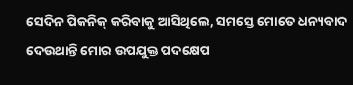ସେଦିନ ପିକନିକ୍ କରିବାକୁ ଆସିଥିଲେ, ସମସ୍ତେ ମୋତେ ଧନ୍ୟବାଦ ଦେଉଥାନ୍ତି ମୋର ଉପଯୁକ୍ତ ପଦକ୍ଷେପ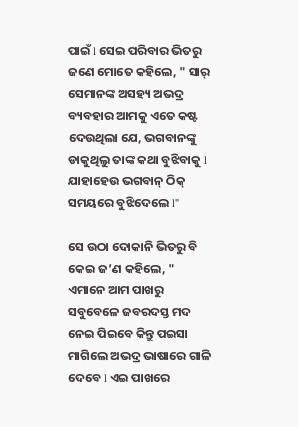ପାଇଁ l ସେଇ ପରିବାର ଭିତରୁ ଜଣେ ମୋତେ କହିଲେ, " ସାର୍ ସେମାନଙ୍କ ଅସହ୍ୟ ଅଭଦ୍ର ବ୍ୟବହାର ଆମକୁ ଏତେ କଷ୍ଟ ଦେଉଥିଲା ଯେ, ଭଗବାନଙ୍କୁ ଡାକୁଥିଲୁ ତାଙ୍କ କଥା ବୁଝିବାକୁ l ଯାହାହେଉ ଭଗବାନ୍ ଠିକ୍ ସମୟରେ ବୁଝିଦେଲେ l"

ସେ ଉଠା ଦୋକାନି ଭିତରୁ ବି କେଇ ଜ’ଣ କହିଲେ, " ଏମାନେ ଆମ ପାଖରୁ ସବୁବେଳେ ଜବରଦସ୍ତ ମଦ ନେଇ ପିଇବେ କିନ୍ତୁ ପଇସା ମାଗିଲେ ଅଭଦ୍ର ଭାଷାରେ ଗାଳି ଦେବେ l ଏଇ ପାଖରେ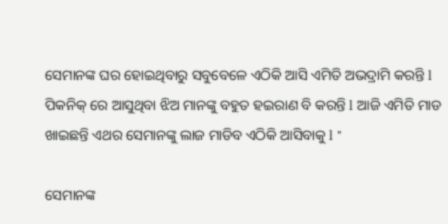ସେମାନଙ୍କ ଘର ହୋଇଥିବାରୁ ସବୁବେଳେ ଏଠିକି ଆସି ଏମିତି ଅଭଦ୍ରାମି କରନ୍ତି l ପିକନିକ୍ ରେ ଆସୁଥିବା ଝିଅ ମାନଙ୍କୁ ବହୁତ ହଇରାଣ ବି କରନ୍ତି l ଆଜି ଏମିତି ମାଡ ଖାଇଛନ୍ତି ଏଥର ସେମାନଙ୍କୁ ଲାଜ ମାଡିବ ଏଠିକି ଆସିବାକୁ l "

ସେମାନଙ୍କ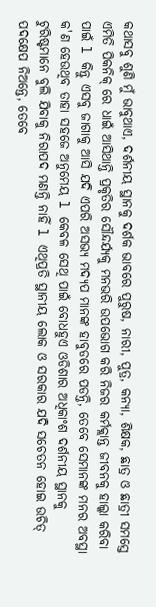କଥାସବୁ ଶୁଣି ମୁଁ ଭାବୁଥାଏ, ଦର୍ଶନୀୟ ସ୍ଥାନକୁ ଦର୍ଶକ ଭାବରେ ପୁରୁଷ, ନାରୀ, ପୁତ୍ର, କନ୍ୟା, ଶିକ୍ଷକ, ଛାତ୍ର ଓ ଛାତ୍ରୀ ସମସ୍ତେ ଏମିତି ପିକନିକ୍ ରେ ଧାଇଁ ଆସିଥାନ୍ତି ପ୍ରକୃତିର ସୌନ୍ଦର୍ଯ୍ୟକୁ ମନଭରି ଉପଭୋଗ କରି ନିଜର କର୍ମକ୍ଲାନ୍ତ ଜୀବନକୁ ହାଲ୍କା କରିବା ପାଇଁ l କିନ୍ତୁ ଏସବୁ ଜାଗାକୁ ଆସି ଯଦି ଏପରି ଅସଭ୍ଯ ମଦ୍ୟପ ମାନଙ୍କ ହାବୁଡରେ ପଡନ୍ତି, ତେବେ ସେମାନଙ୍କ ମନର ଅବସ୍ଥା କ'ଣ ହେଉଥିବ ତାହା ସହଜେ ଅନୁମେୟ l କେବଳ ସେଥି ପାଇଁ ବୋଧହୁଏ ଓଡିଶାର ଅଧିକାଂଶ ଦର୍ଶନୀୟ ସ୍ଥାନକୁ ଟୁରିଷ୍ଟମାନେ ବୁଲି ଯିବାକୁ ନିରାପଦ ମଣନ୍ତି ନାହିଁ l ଏଥିପ୍ରତି ସ୍ଥାନୀୟ ଲୋକ ଓ ସରକାର ଯଦି ସଚେତନ ହୋଇ ଉଚିତ୍ ପଦକ୍ଷେପ ନିଅନ୍ତେ, ତେବେ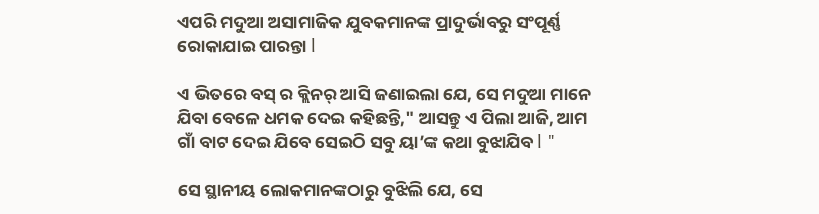ଏପରି ମଦୁଆ ଅସାମାଜିକ ଯୁବକମାନଙ୍କ ପ୍ରାଦୁର୍ଭାବରୁ ସଂପୂର୍ଣ୍ଣ ରୋକାଯାଇ ପାରନ୍ତା l

ଏ ଭିତରେ ବସ୍ ର କ୍ଲିନର୍ ଆସି ଜଣାଇଲା ଯେ, ସେ ମଦୁଆ ମାନେ ଯିବା ବେଳେ ଧମକ ଦେଇ କହିଛନ୍ତି," ଆସନ୍ତୁ ଏ ପିଲା ଆଜି, ଆମ ଗାଁ ବାଟ ଦେଇ ଯିବେ ସେଇଠି ସବୁ ୟା’ଙ୍କ କଥା ବୁଝାଯିବ l "

ସେ ସ୍ଥାନୀୟ ଲୋକମାନଙ୍କଠାରୁ ବୁଝିଲି ଯେ, ସେ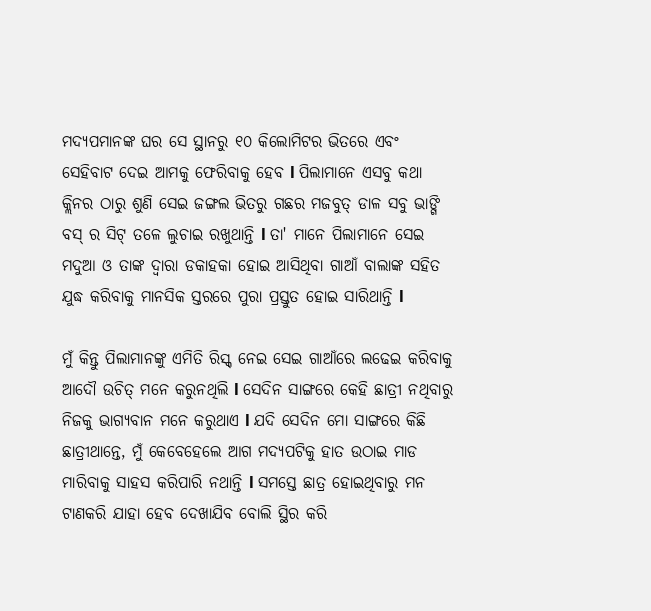ମଦ୍ୟପମାନଙ୍କ ଘର ସେ ସ୍ଥାନରୁ ୧୦ କିଲୋମିଟର ଭିତରେ ଏବଂ ସେହିବାଟ ଦେଇ ଆମକୁ ଫେରିବାକୁ ହେବ l ପିଲାମାନେ ଏସବୁ କଥା କ୍ଲିନର ଠାରୁ ଶୁଣି ସେଇ ଜଙ୍ଗଲ ଭିତରୁ ଗଛର ମଜବୁତ୍ ଡାଳ ସବୁ ଭାଙ୍ଗି ବସ୍ ର ସିଟ୍ ତଳେ ଲୁଚାଇ ରଖୁଥାନ୍ତି l ତା' ମାନେ ପିଲାମାନେ ସେଇ ମଦୁଆ ଓ ତାଙ୍କ ଦ୍ୱାରା ଡକାହକା ହୋଇ ଆସିଥିବା ଗାଆଁ ବାଲାଙ୍କ ସହିତ ଯୁଦ୍ଧ କରିବାକୁ ମାନସିକ ସ୍ତରରେ ପୁରା ପ୍ରସ୍ତୁତ ହୋଇ ସାରିଥାନ୍ତି l

ମୁଁ କିନ୍ତୁ ପିଲାମାନଙ୍କୁ ଏମିତି ରିସ୍କ୍ ନେଇ ସେଇ ଗାଆଁରେ ଲଢେଇ କରିବାକୁ ଆଦୌ ଉଚିତ୍ ମନେ କରୁନଥିଲି l ସେଦିନ ସାଙ୍ଗରେ କେହି ଛାତ୍ରୀ ନଥିବାରୁ ନିଜକୁ ଭାଗ୍ୟବାନ ମନେ କରୁଥାଏ l ଯଦି ସେଦିନ ମୋ ସାଙ୍ଗରେ କିଛି ଛାତ୍ରୀଥାନ୍ତେ, ମୁଁ କେବେହେଲେ ଆଗ ମଦ୍ୟପଟିକୁ ହାତ ଉଠାଇ ମାଡ ମାରିବାକୁ ସାହସ କରିପାରି ନଥାନ୍ତି l ସମସ୍ତେ ଛାତ୍ର ହୋଇଥିବାରୁ ମନ ଟାଣକରି ଯାହା ହେବ ଦେଖାଯିବ ବୋଲି ସ୍ଥିର କରି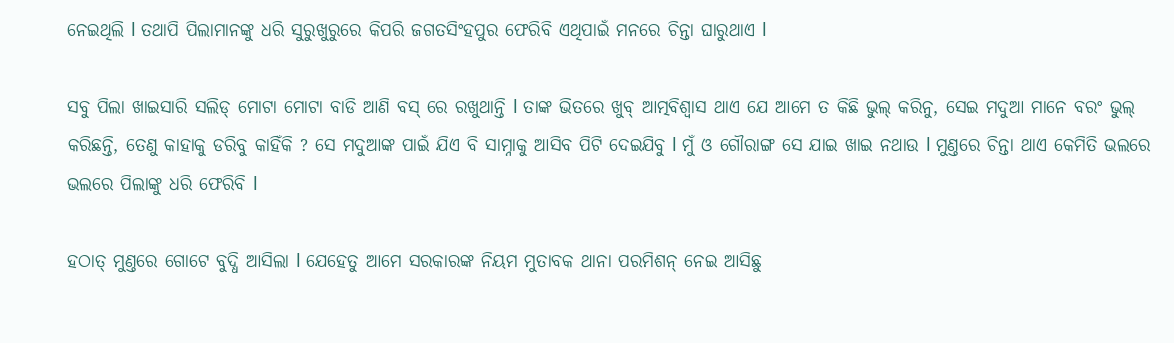ନେଇଥିଲି l ତଥାପି ପିଲାମାନଙ୍କୁ ଧରି ସୁରୁଖୁରୁରେ କିପରି ଜଗତସିଂହପୁର ଫେରିବି ଏଥିପାଇଁ ମନରେ ଚିନ୍ତା ଘାରୁଥାଏ l

ସବୁ ପିଲା ଖାଇସାରି ସଲିଡ୍ ମୋଟା ମୋଟା ବାଡି ଆଣି ବସ୍ ରେ ରଖୁଥାନ୍ତି l ତାଙ୍କ ଭିତରେ ଖୁବ୍ ଆତ୍ମବିଶ୍ୱାସ ଥାଏ ଯେ ଆମେ ତ କିଛି ଭୁଲ୍ କରିନୁ, ସେଇ ମଦୁଆ ମାନେ ବରଂ ଭୁଲ୍ କରିଛନ୍ତି, ତେଣୁ କାହାକୁ ଡରିବୁ କାହିଁକି ? ସେ ମଦୁଆଙ୍କ ପାଇଁ ଯିଏ ବି ସାମ୍ନାକୁ ଆସିବ ପିଟି ଦେଇଯିବୁ l ମୁଁ ଓ ଗୌରାଙ୍ଗ ସେ ଯାଇ ଖାଇ ନଥାଉ l ମୁଣ୍ତରେ ଚିନ୍ତା ଥାଏ କେମିତି ଭଲରେ ଭଲରେ ପିଲାଙ୍କୁ ଧରି ଫେରିବି l

ହଠାତ୍ ମୁଣ୍ତରେ ଗୋଟେ ବୁଦ୍ଧି ଆସିଲା l ଯେହେତୁ ଆମେ ସରକାରଙ୍କ ନିୟମ ମୁତାବକ ଥାନା ପରମିଶନ୍ ନେଇ ଆସିଛୁ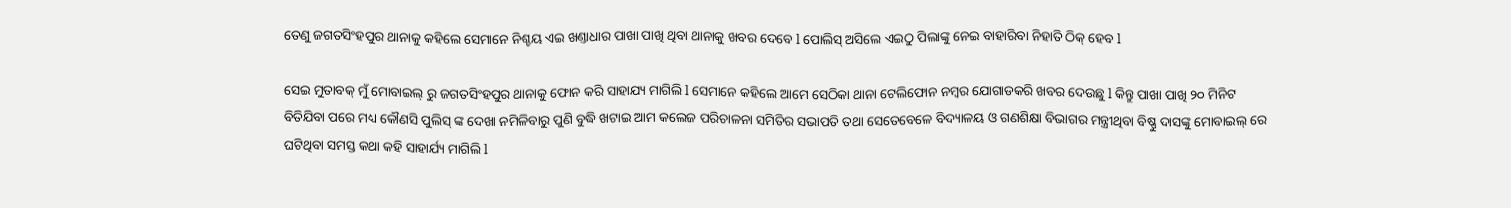ତେଣୁ ଜଗତସିଂହପୁର ଥାନାକୁ କହିଲେ ସେମାନେ ନିଶ୍ଚୟ ଏଇ ଖଣ୍ତାଧାର ପାଖା ପାଖି ଥିବା ଥାନାକୁ ଖବର ଦେବେ l ପୋଲିସ୍ ଅସିଲେ ଏଇଠୁ ପିଲାଙ୍କୁ ନେଇ ବାହାରିବା ନିହାତି ଠିକ୍ ହେବ l

ସେଇ ମୁତାବକ୍ ମୁଁ ମୋବାଇଲ୍ ରୁ ଜଗତସିଂହପୁର ଥାନାକୁ ଫୋନ କରି ସାହାଯ୍ୟ ମାଗିଲି l ସେମାନେ କହିଲେ ଆମେ ସେଠିକା ଥାନା ଟେଲିଫୋନ ନମ୍ୱର ଯୋଗାଡକରି ଖବର ଦେଉଛୁ l କିନ୍ତୁ ପାଖା ପାଖି ୨୦ ମିନିଟ ବିତିଯିବା ପରେ ମଧ୍ୟ କୌଣସି ପୁଲିସ୍ ଙ୍କ ଦେଖା ନମିଳିବାରୁ ପୁଣି ବୁଦ୍ଧି ଖଟାଇ ଆମ କଲେଜ ପରିଚାଳନା ସମିତିର ସଭାପତି ତଥା ସେତେବେଳେ ବିଦ୍ୟାଳୟ ଓ ଗଣଶିକ୍ଷା ବିଭାଗର ମନ୍ତ୍ରୀଥିବା ବିଷ୍ଣୁ ଦାସଙ୍କୁ ମୋବାଇଲ୍ ରେ ଘଟିଥିବା ସମସ୍ତ କଥା କହି ସାହାର୍ଯ୍ୟ ମାଗିଲି l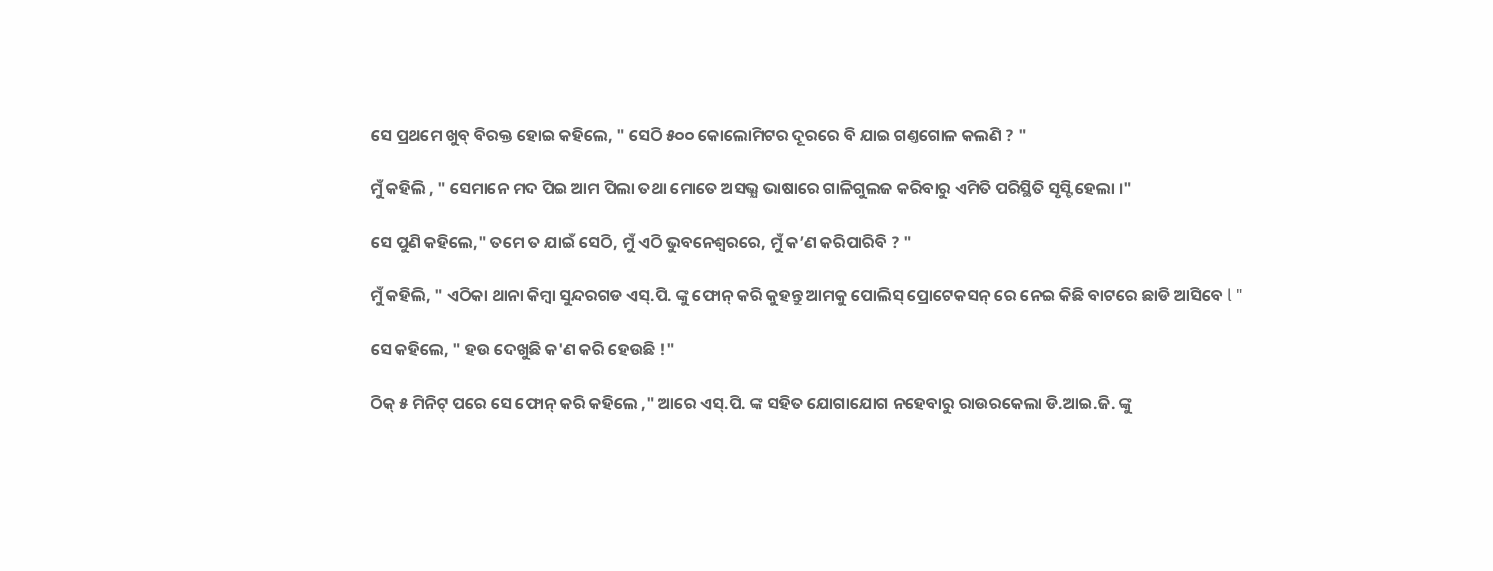ସେ ପ୍ରଥମେ ଖୁବ୍ ବିରକ୍ତ ହୋଇ କହିଲେ, " ସେଠି ୫୦୦ କୋଲୋମିଟର ଦୂରରେ ବି ଯାଇ ଗଣ୍ତଗୋଳ କଲଣି ? "

ମୁଁ କହିଲି , " ସେମାନେ ମଦ ପିଇ ଆମ ପିଲା ତଥା ମୋତେ ଅସଭ୍ଯ ଭାଷାରେ ଗାଳିଗୁଲଜ କରିବାରୁ ଏମିତି ପରିସ୍ଥିତି ସୃସ୍ଟି ହେଲା ।"

ସେ ପୁଣି କହିଲେ," ତମେ ତ ଯାଇଁ ସେଠି, ମୁଁ ଏଠି ଭୁବନେଶ୍ୱରରେ, ମୁଁ କ’ଣ କରିପାରିବି ? "

ମୁଁ କହିଲି, " ଏଠିକା ଥାନା କିମ୍ୱା ସୁନ୍ଦରଗଡ ଏସ୍.ପି. ଙ୍କୁ ଫୋନ୍ କରି କୁହନ୍ତୁ ଆମକୁ ପୋଲିସ୍ ପ୍ରୋଟେକସନ୍ ରେ ନେଇ କିଛି ବାଟରେ ଛାଡି ଆସିବେ l "

ସେ କହିଲେ, " ହଉ ଦେଖୁଛି କ'ଣ କରି ହେଉଛି !"

ଠିକ୍ ୫ ମିନିଟ୍ ପରେ ସେ ଫୋନ୍ କରି କହିଲେ ," ଆରେ ଏସ୍.ପି. ଙ୍କ ସହିତ ଯୋଗାଯୋଗ ନହେବାରୁ ରାଉରକେଲା ଡି.ଆଇ.ଜି. ଙ୍କୁ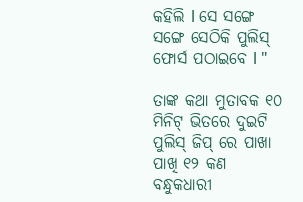କହିଲି l ସେ ସଙ୍ଗେ ସଙ୍ଗେ ସେଠିକି ପୁଲିସ୍ ଫୋର୍ସ ପଠାଇବେ l "

ତାଙ୍କ କଥା ମୁତାବକ ୧୦ ମିନିଟ୍ ଭିତରେ ଦୁଇଟି ପୁଲିସ୍ ଜିପ୍ ରେ ପାଖା ପାଖି ୧୨ କଣ ବନ୍ଧୁକଧାରୀ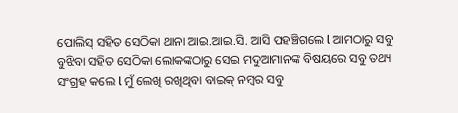ପୋଲିସ୍ ସହିତ ସେଠିକା ଥାନା ଆଇ.ଆଇ.ସି. ଆସି ପହଞ୍ଚିଗଲେ l ଆମଠାରୁ ସବୁ ବୁଝିବା ସହିତ ସେଠିକା ଲୋକଙ୍କଠାରୁ ସେଇ ମଦୁଆମାନଙ୍କ ବିଷୟରେ ସବୁ ତଥ୍ୟ ସଂଗ୍ରହ କଲେ l ମୁଁ ଲେଖି ରଖିଥିବା ବାଇକ୍ ନମ୍ୱର ସବୁ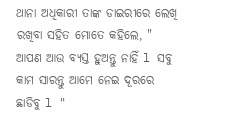ଥାନା ଅଧିକାରୀ ତାଙ୍କ ଡାଇରୀରେ ଲେଖି ରଖିବା ସହିତ ମୋତେ କହିଲେ, " ଆପଣ ଆଉ ବ୍ୟସ୍ତ ହୁଅନ୍ତୁ ନାହିଁ l ସବୁ କାମ ସାରନ୍ତୁ ଆମେ ନେଇ ଦୂରରେ ଛାଡିବୁ l "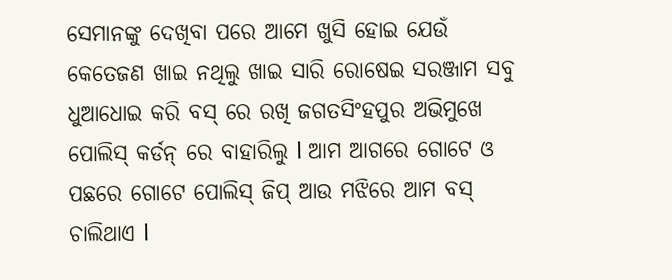ସେମାନଙ୍କୁ ଦେଖିବା ପରେ ଆମେ ଖୁସି ହୋଇ ଯେଉଁ କେତେଜଣ ଖାଇ ନଥିଲୁ ଖାଇ ସାରି ରୋଷେଇ ସରଞ୍ଜାମ ସବୁ ଧୁଆଧୋଇ କରି ବସ୍ ରେ ରଖି ଜଗତସିଂହପୁର ଅଭିମୁଖେ ପୋଲିସ୍ କର୍ଡନ୍ ରେ ବାହାରିଲୁ l ଆମ ଆଗରେ ଗୋଟେ ଓ ପଛରେ ଗୋଟେ ପୋଲିସ୍ ଜିପ୍ ଆଉ ମଝିରେ ଆମ ବସ୍ ଚାଲିଥାଏ l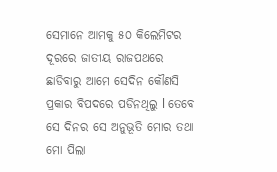ସେମାନେ ଆମକୁ ୫୦ କିଲେମିଟର ଦୂରରେ ଜାତୀୟ ରାଜପଥରେ ଛାଡିବାରୁ ଆମେ ସେଦିନ କୌଣସି ପ୍ରକାର ବିପଦରେ ପଡିନଥିଲୁ l ତେବେ ସେ ଦିନର ସେ ଅନୁଭୂତି ମୋର ତଥା ମୋ ପିଲା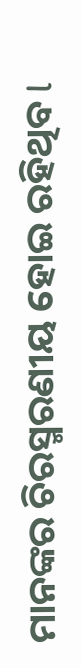ମାନଙ୍କର ଚିରସ୍ମରଣୀୟ ହୋଇ ରହିଥିବ l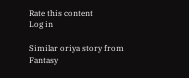Rate this content
Log in

Similar oriya story from Fantasy